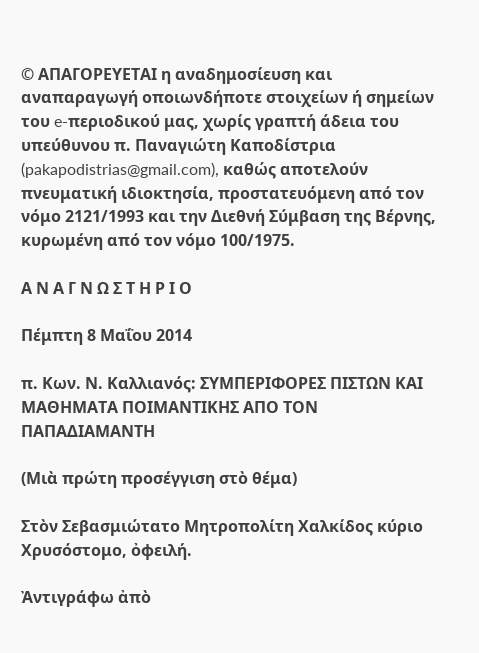© ΑΠΑΓΟΡΕΥΕΤΑΙ η αναδημοσίευση και αναπαραγωγή οποιωνδήποτε στοιχείων ή σημείων του e-περιοδικού μας, χωρίς γραπτή άδεια του υπεύθυνου π. Παναγιώτη Καποδίστρια (pakapodistrias@gmail.com), καθώς αποτελούν πνευματική ιδιοκτησία, προστατευόμενη από τον νόμο 2121/1993 και την Διεθνή Σύμβαση της Βέρνης, κυρωμένη από τον νόμο 100/1975.

Α Ν Α Γ Ν Ω Σ Τ Η Ρ Ι Ο

Πέμπτη 8 Μαΐου 2014

π. Κων. Ν. Καλλιανός: ΣΥΜΠΕΡΙΦΟΡΕΣ ΠΙΣΤΩΝ ΚΑΙ ΜΑΘΗΜΑΤΑ ΠΟΙΜΑΝΤΙΚΗΣ ΑΠΟ ΤΟΝ ΠΑΠΑΔΙΑΜΑΝΤΗ

(Μιὰ πρώτη προσέγγιση στὸ θέμα)

Στὸν Σεβασμιώτατο Μητροπολίτη Χαλκίδος κύριο Χρυσόστομο, ὀφειλή.

Ἀντιγράφω ἀπὸ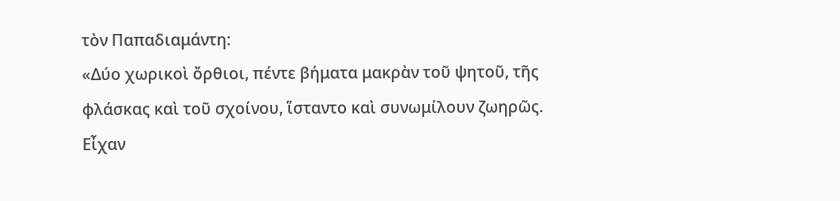τὸν Παπαδιαμάντη:
«Δύο χωρικοὶ ὄρθιοι, πέντε βήματα μακρὰν τοῦ ψητοῦ, τῆς φλάσκας καὶ τοῦ σχοίνου, ἵσταντο καὶ συνωμίλουν ζωηρῶς. Εἶχαν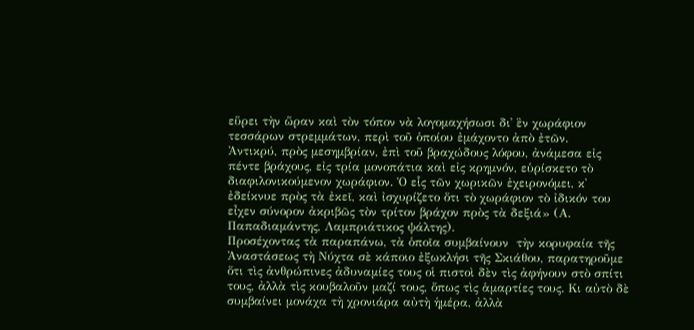εὕρει τὴν ὥραν καὶ τὸν τόπον νὰ λογομαχήσωσι δι᾽ ἓν χωράφιον τεσσάρων στρεμμάτων, περὶ τοῦ ὁποίου ἐμάχοντο ἀπὸ ἐτῶν.
Ἀντικρύ, πρὸς μεσημβρίαν, ἐπὶ τοῦ βραχώδους λόφου, ἀνάμεσα εἰς πέντε βράχους, εἰς τρία μονοπάτια καὶ εἰς κρημνόν, εὑρίσκετο τὸ διαφιλονικούμενον χωράφιον. Ὁ εἷς τῶν χωρικῶν ἐχειρονόμει, κ᾽ ἐδείκνυε πρὸς τὰ ἐκεῖ, καὶ ἰσχυρίζετο ὅτι τὸ χωράφιον τὸ ἰδικόν του εἶχεν σύνορον ἀκριβῶς τὸν τρίτον βράχον πρὸς τὰ δεξιά» (Α. Παπαδιαμάντης, Λαμπριάτικος ψάλτης).
Προσέχοντας τὰ παραπάνω, τὰ ὁποῖα συμβαίνουν  τὴν κορυφαία τῆς Ἀναστάσεως τὴ Νύχτα σὲ κάποιο ἐξωκλήσι τῆς Σκιάθου, παρατηροῦμε ὅτι τὶς ἀνθρώπινες ἀδυναμίες τους οἱ πιστοὶ δὲν τὶς ἀφήνουν στὸ σπίτι τους, ἀλλὰ τὶς κουβαλοῦν μαζί τους, ὅπως τὶς ἁμαρτίες τους. Κι αὐτὸ δὲ συμβαίνει μονάχα τὴ χρονιάρα αὐτὴ ἡμέρα, ἀλλὰ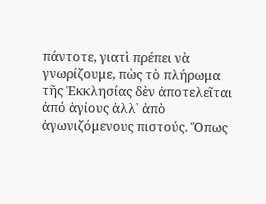πάντοτε, γιατὶ πρέπει νὰ γνωρίζουμε, πὼς τὸ πλήρωμα τῆς Ἐκκλησίας δὲν ἀποτελεῖται ἀπό ἁγίους ἀλλ᾿ ἀπὸ ἀγωνιζόμενους πιστούς. Ὅπως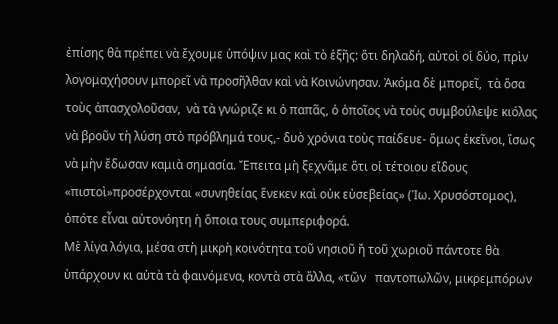ἐπίσης θὰ πρέπει νὰ ἔχουμε ὑπόψιν μας καὶ τὸ ἑξῆς: ὅτι δηλαδή, αὐτοὶ οἱ δύο, πρὶν λογομαχήσουν μπορεῖ νὰ προσῆλθαν καὶ νὰ Κοινώνησαν. Ἀκόμα δὲ μπορεῖ,  τὰ ὅσα τοὺς ἀπασχολοῦσαν,  νὰ τὰ γνώριζε κι ὁ παπᾶς, ὁ ὁποῖος νὰ τοὺς συμβούλεψε κιόλας νὰ βροῦν τὴ λύση στὸ πρόβλημά τους,- δυὸ χρόνια τοὺς παίδευε- ὅμως ἐκεῖνοι, ἴσως νὰ μὴν ἔδωσαν καμιὰ σημασία. Ἔπειτα μὴ ξεχνᾶμε ὅτι οἱ τέτοιου εἴδους «πιστοὶ»προσέρχονται «συνηθείας ἕνεκεν καὶ οὐκ εὐσεβείας» (Ἰω. Χρυσόστομος), ὁπότε εἶναι αὐτονόητη ἡ ὅποια τους συμπεριφορά.
Μὲ λίγα λόγια, μέσα στὴ μικρὴ κοινότητα τοῦ νησιοῦ ἤ τοῦ χωριοῦ πάντοτε θὰ ὑπάρχουν κι αὐτὰ τὰ φαινόμενα, κοντὰ στὰ ἄλλα, «τῶν   παντοπωλῶν, μικρεμπόρων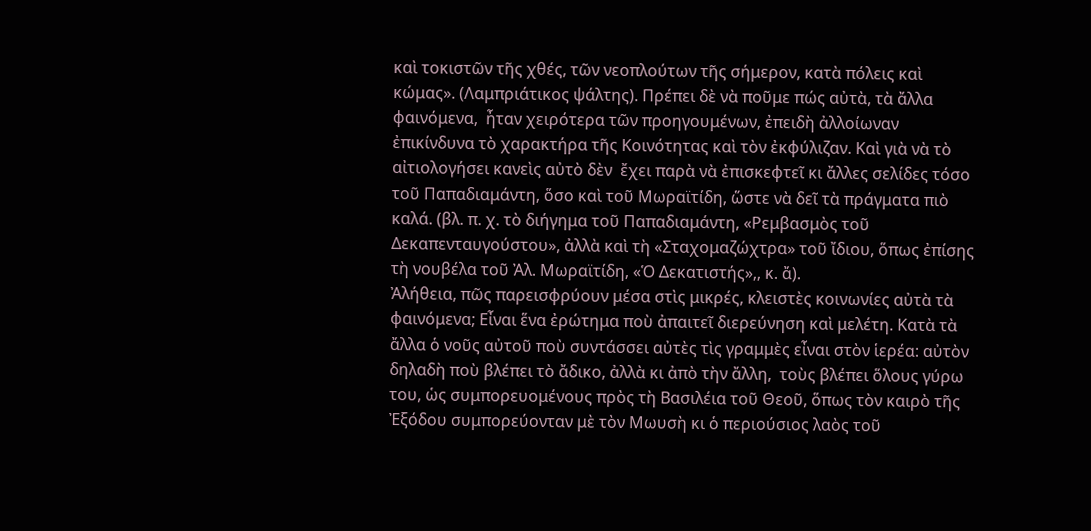καὶ τοκιστῶν τῆς χθές, τῶν νεοπλούτων τῆς σήμερον, κατὰ πόλεις καὶ κώμας». (Λαμπριάτικος ψάλτης). Πρέπει δὲ νὰ ποῦμε πώς αὐτὰ, τὰ ἄλλα φαινόμενα,  ἦταν χειρότερα τῶν προηγουμένων, ἐπειδὴ ἀλλοίωναν ἐπικίνδυνα τὸ χαρακτήρα τῆς Κοινότητας καὶ τὸν ἐκφύλιζαν. Καὶ γιὰ νὰ τὸ αἰτιολογήσει κανεὶς αὐτὸ δὲν  ἔχει παρὰ νὰ ἐπισκεφτεῖ κι ἄλλες σελίδες τόσο τοῦ Παπαδιαμάντη, ὅσο καὶ τοῦ Μωραϊτίδη, ὥστε νὰ δεῖ τὰ πράγματα πιὸ καλά. (βλ. π. χ. τὸ διήγημα τοῦ Παπαδιαμάντη, «Ρεμβασμὸς τοῦ Δεκαπενταυγούστου», ἀλλὰ καὶ τὴ «Σταχομαζώχτρα» τοῦ ἴδιου, ὅπως ἐπίσης τὴ νουβέλα τοῦ Ἀλ. Μωραϊτίδη, «Ὁ Δεκατιστής»,, κ. ἄ).
Ἀλήθεια, πῶς παρεισφρύουν μέσα στὶς μικρές, κλειστὲς κοινωνίες αὐτὰ τὰ φαινόμενα; Εἶναι ἕνα ἐρώτημα ποὺ ἀπαιτεῖ διερεύνηση καὶ μελέτη. Κατὰ τὰ ἄλλα ὁ νοῦς αὐτοῦ ποὺ συντάσσει αὐτὲς τὶς γραμμὲς εἶναι στὸν ἱερέα: αὐτὸν δηλαδὴ ποὺ βλέπει τὸ ἄδικο, ἀλλὰ κι ἀπὸ τὴν ἄλλη,  τοὺς βλέπει ὅλους γύρω του, ὡς συμπορευομένους πρὸς τὴ Βασιλέια τοῦ Θεοῦ, ὅπως τὸν καιρὸ τῆς Ἐξόδου συμπορεύονταν μὲ τὸν Μωυσὴ κι ὁ περιούσιος λαὸς τοῦ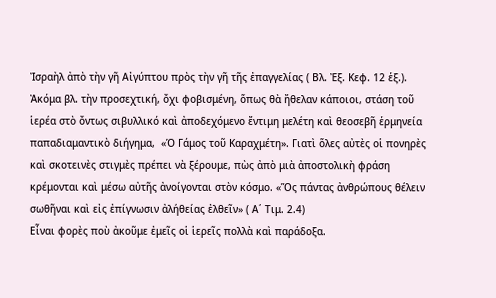Ἰσραὴλ ἀπὸ τὴν γῆ Αἰγύπτου πρὸς τὴν γῆ τῆς ἐπαγγελίας ( Βλ. Ἐξ. Κεφ. 12 ἑξ.). Ἀκόμα βλ. τὴν προσεχτική, ὄχι φοβισμένη, ὅπως θὰ ἤθελαν κάποιοι, στάση τοῦ ἱερέα στὸ ὄντως σιβυλλικό καὶ ἀποδεχόμενο ἔντιμη μελέτη καὶ θεοσεβῆ ἑρμηνεία παπαδιαμαντικὸ διήγημα,  «Ὁ Γάμος τοῦ Καραχμέτη». Γιατὶ ὅλες αὐτὲς οἱ πονηρὲς καὶ σκοτεινὲς στιγμὲς πρέπει νὰ ξέρουμε, πὼς ἀπὸ μιὰ ἀποστολικὴ φράση κρέμονται καὶ μέσω αὐτῆς ἀνοίγονται στὸν κόσμο. «Ὅς πάντας ἀνθρώπους θέλειν σωθῆναι καὶ εἰς ἐπίγνωσιν ἀλήθείας ἐλθεῖν» ( Α΄ Τιμ. 2.4)
Εἶναι φορὲς ποὺ ἀκοῦμε ἐμεῖς οἱ ἱερεῖς πολλὰ καὶ παράδοξα.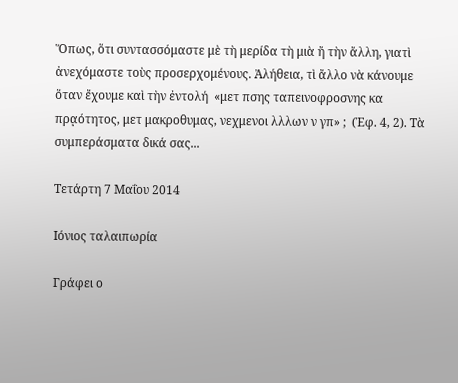Ὅπως, ὅτι συντασσόμαστε μὲ τὴ μερίδα τὴ μιὰ ἤ τὴν ἄλλη, γιατὶ ἀνεχόμαστε τοὺς προσερχομένους. Ἀλήθεια, τὶ ἄλλο νὰ κάνουμε ὅταν ἔχουμε καὶ τὴν ἐντολή  «μετ πσης ταπεινοφροσνης κα πρᾳότητος, μετ μακροθυμας, νεχμενοι λλλων ν γπ» ;  (Ἐφ. 4, 2). Τὰ συμπεράσματα δικά σας...

Τετάρτη 7 Μαΐου 2014

Ιόνιος ταλαιπωρία

Γράφει ο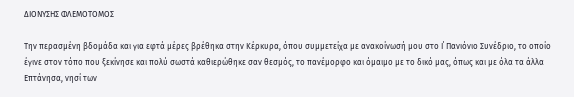ΔΙΟΝΥΣΗΣ ΦΛΕΜΟΤΟΜΟΣ

Την περασμένη βδομάδα και για εφτά μέρες βρέθηκα στην Κέρκυρα, όπου συμμετείχα με ανακοίνωσή μου στο Ι΄ Πανιόνιο Συνέδριο, το οποίο έγινε στον τόπο που ξεκίνησε και πολύ σωστά καθιερώθηκε σαν θεσμός, το πανέμορφο και όμαιμο με το δικό μας, όπως και με όλα τα άλλα Επτάνησα, νησί των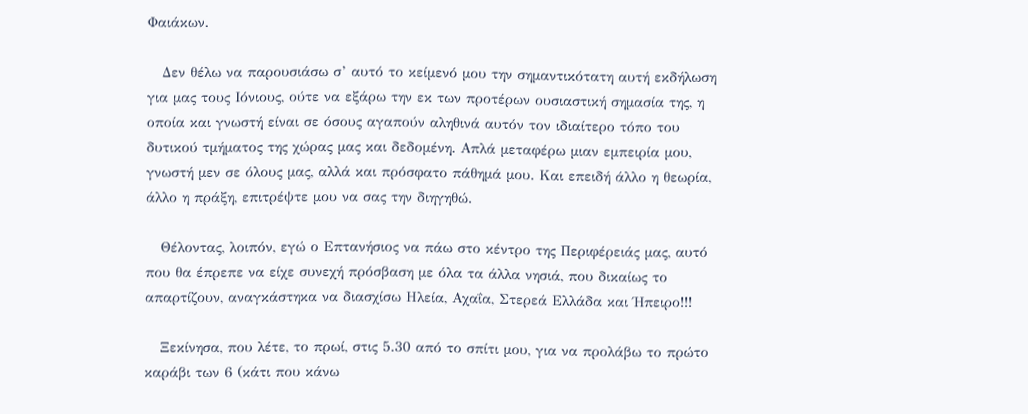Φαιάκων.

   Δεν θέλω να παρουσιάσω σ’ αυτό το κείμενό μου την σημαντικότατη αυτή εκδήλωση για μας τους Ιόνιους, ούτε να εξάρω την εκ των προτέρων ουσιαστική σημασία της, η οποία και γνωστή είναι σε όσους αγαπούν αληθινά αυτόν τον ιδιαίτερο τόπο του δυτικού τμήματος της χώρας μας και δεδομένη. Απλά μεταφέρω μιαν εμπειρία μου, γνωστή μεν σε όλους μας, αλλά και πρόσφατο πάθημά μου. Και επειδή άλλο η θεωρία, άλλο η πράξη, επιτρέψτε μου να σας την διηγηθώ.

   Θέλοντας, λοιπόν, εγώ ο Επτανήσιος να πάω στο κέντρο της Περιφέρειάς μας, αυτό που θα έπρεπε να είχε συνεχή πρόσβαση με όλα τα άλλα νησιά, που δικαίως το απαρτίζουν, αναγκάστηκα να διασχίσω Ηλεία, Αχαΐα, Στερεά Ελλάδα και Ήπειρο!!!

   Ξεκίνησα, που λέτε, το πρωί, στις 5.30 από το σπίτι μου, για να προλάβω το πρώτο καράβι των 6 (κάτι που κάνω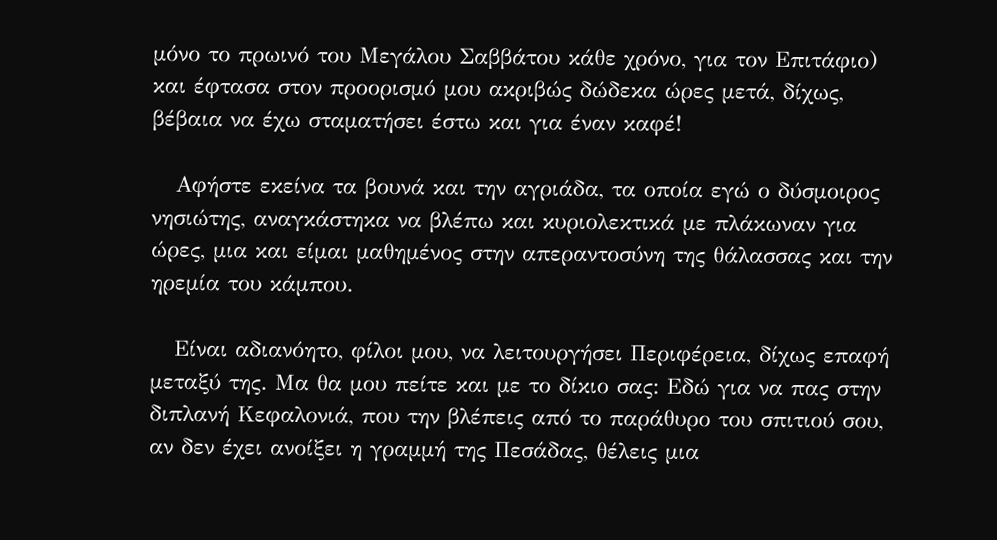μόνο το πρωινό του Μεγάλου Σαββάτου κάθε χρόνο, για τον Επιτάφιο) και έφτασα στον προορισμό μου ακριβώς δώδεκα ώρες μετά, δίχως, βέβαια να έχω σταματήσει έστω και για έναν καφέ!

   Αφήστε εκείνα τα βουνά και την αγριάδα, τα οποία εγώ ο δύσμοιρος νησιώτης, αναγκάστηκα να βλέπω και κυριολεκτικά με πλάκωναν για ώρες, μια και είμαι μαθημένος στην απεραντοσύνη της θάλασσας και την ηρεμία του κάμπου.

   Είναι αδιανόητο, φίλοι μου, να λειτουργήσει Περιφέρεια, δίχως επαφή μεταξύ της. Μα θα μου πείτε και με το δίκιο σας: Εδώ για να πας στην διπλανή Κεφαλονιά, που την βλέπεις από το παράθυρο του σπιτιού σου, αν δεν έχει ανοίξει η γραμμή της Πεσάδας, θέλεις μια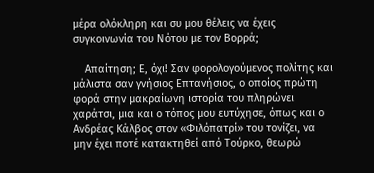μέρα ολόκληρη και συ μου θέλεις να έχεις συγκοινωνία του Νότου με τον Βορρά;

    Απαίτηση; Ε, όχι! Σαν φορολογούμενος πολίτης και μάλιστα σαν γνήσιος Επτανήσιος, ο οποίος πρώτη φορά στην μακραίωνη ιστορία του πληρώνει χαράτσι, μια και ο τόπος μου ευτύχησε, όπως και ο Ανδρέας Κάλβος στον «Φιλόπατρί» του τονίζει, να μην έχει ποτέ κατακτηθεί από Τούρκο, θεωρώ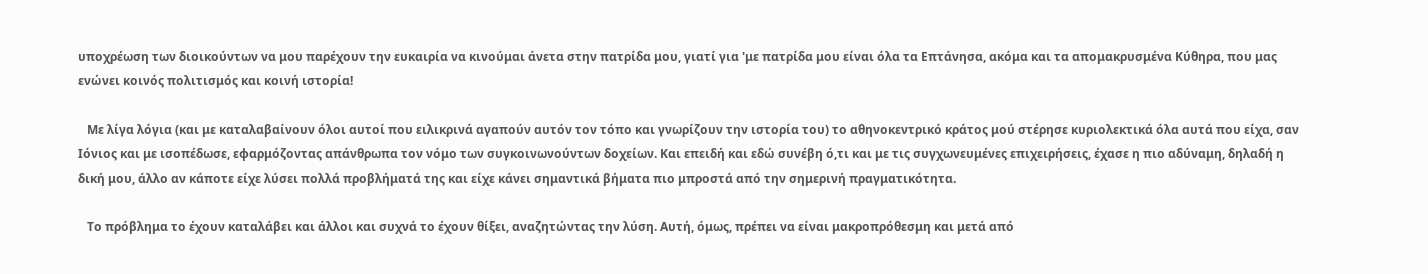υποχρέωση των διοικούντων να μου παρέχουν την ευκαιρία να κινούμαι άνετα στην πατρίδα μου, γιατί για 'με πατρίδα μου είναι όλα τα Επτάνησα, ακόμα και τα απομακρυσμένα Κύθηρα, που μας ενώνει κοινός πολιτισμός και κοινή ιστορία!

   Με λίγα λόγια (και με καταλαβαίνουν όλοι αυτοί που ειλικρινά αγαπούν αυτόν τον τόπο και γνωρίζουν την ιστορία του) το αθηνοκεντρικό κράτος μού στέρησε κυριολεκτικά όλα αυτά που είχα, σαν Ιόνιος και με ισοπέδωσε, εφαρμόζοντας απάνθρωπα τον νόμο των συγκοινωνούντων δοχείων. Και επειδή και εδώ συνέβη ό,τι και με τις συγχωνευμένες επιχειρήσεις, έχασε η πιο αδύναμη, δηλαδή η δική μου, άλλο αν κάποτε είχε λύσει πολλά προβλήματά της και είχε κάνει σημαντικά βήματα πιο μπροστά από την σημερινή πραγματικότητα.

   Το πρόβλημα το έχουν καταλάβει και άλλοι και συχνά το έχουν θίξει, αναζητώντας την λύση. Αυτή, όμως, πρέπει να είναι μακροπρόθεσμη και μετά από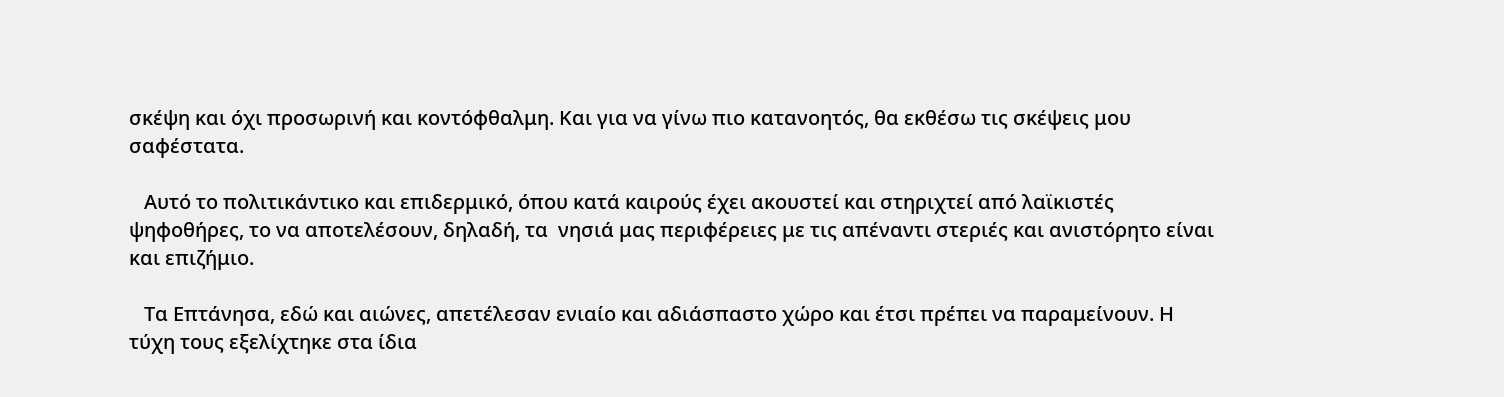σκέψη και όχι προσωρινή και κοντόφθαλμη. Και για να γίνω πιο κατανοητός, θα εκθέσω τις σκέψεις μου σαφέστατα.

   Αυτό το πολιτικάντικο και επιδερμικό, όπου κατά καιρούς έχει ακουστεί και στηριχτεί από λαϊκιστές ψηφοθήρες, το να αποτελέσουν, δηλαδή, τα  νησιά μας περιφέρειες με τις απέναντι στεριές και ανιστόρητο είναι και επιζήμιο.

   Τα Επτάνησα, εδώ και αιώνες, απετέλεσαν ενιαίο και αδιάσπαστο χώρο και έτσι πρέπει να παραμείνουν. Η τύχη τους εξελίχτηκε στα ίδια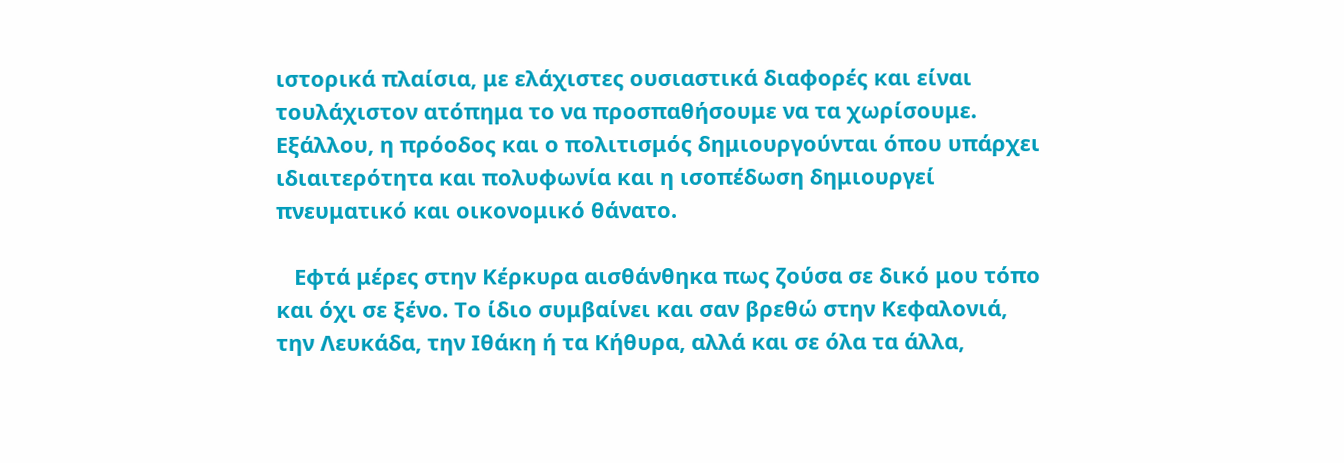ιστορικά πλαίσια, με ελάχιστες ουσιαστικά διαφορές και είναι τουλάχιστον ατόπημα το να προσπαθήσουμε να τα χωρίσουμε. Εξάλλου, η πρόοδος και ο πολιτισμός δημιουργούνται όπου υπάρχει ιδιαιτερότητα και πολυφωνία και η ισοπέδωση δημιουργεί πνευματικό και οικονομικό θάνατο.

   Εφτά μέρες στην Κέρκυρα αισθάνθηκα πως ζούσα σε δικό μου τόπο και όχι σε ξένο. Το ίδιο συμβαίνει και σαν βρεθώ στην Κεφαλονιά, την Λευκάδα, την Ιθάκη ή τα Κήθυρα, αλλά και σε όλα τα άλλα,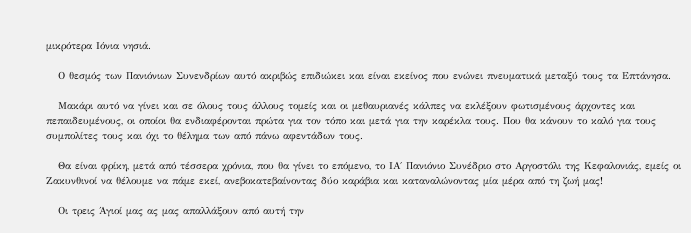μικρότερα Ιόνια νησιά.

   Ο θεσμός των Πανιόνιων Συνενδρίων αυτό ακριβώς επιδιώκει και είναι εκείνος που ενώνει πνευματικά μεταξύ τους τα Επτάνησα.

   Μακάρι αυτό να γίνει και σε όλους τους άλλους τομείς και οι μεθαυριανές κάλπες να εκλέξουν φωτισμένους άρχοντες και πεπαιδευμένους, οι οποίοι θα ενδιαφέρονται πρώτα για τον τόπο και μετά για την καρέκλα τους. Που θα κάνουν το καλό για τους συμπολίτες τους και όχι το θέλημα των από πάνω αφεντάδων τους.

   Θα είναι φρίκη, μετά από τέσσερα χρόνια, που θα γίνει το επόμενο, το ΙΑ΄ Πανιόνιο Συνέδριο στο Αργοστόλι της Κεφαλονιάς, εμείς οι Ζακυνθινοί να θέλουμε να πάμε εκεί, ανεβοκατεβαίνοντας δύο καράβια και καταναλώνοντας μία μέρα από τη ζωή μας!

   Οι τρεις Άγιοί μας ας μας απαλλάξουν από αυτή την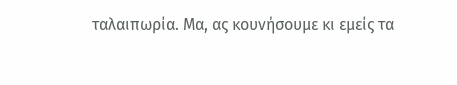ταλαιπωρία. Μα, ας κουνήσουμε κι εμείς τα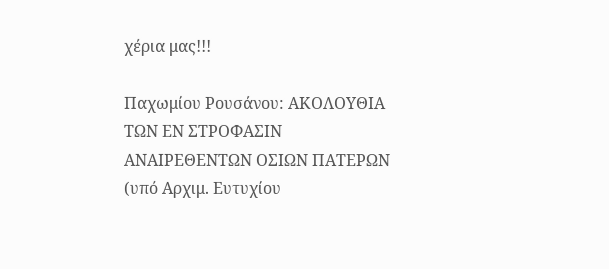χέρια μας!!!

Παχωμίου Ρουσάνου: ΑΚΟΛΟΥΘΙΑ ΤΩΝ ΕΝ ΣΤΡΟΦΑΣΙΝ ΑΝΑΙΡΕΘΕΝΤΩΝ ΟΣΙΩΝ ΠΑΤΕΡΩΝ (υπό Αρχιμ. Ευτυχίου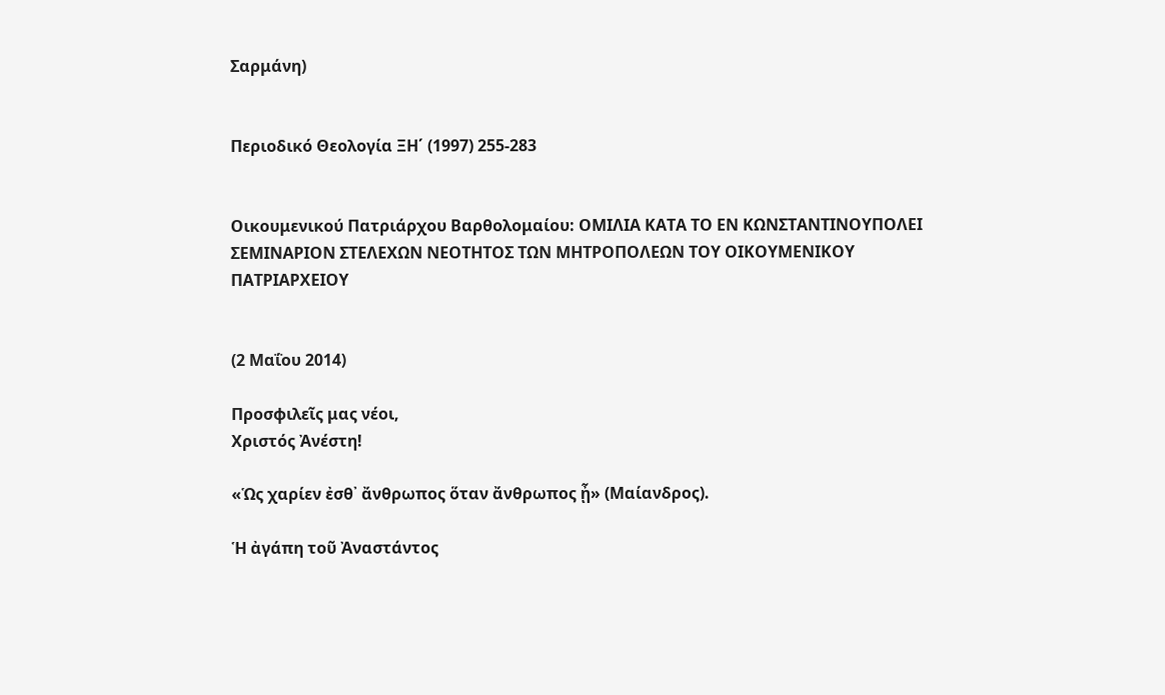Σαρμάνη)


Περιοδικό Θεολογία ΞΗ΄ (1997) 255-283


Οικουμενικού Πατριάρχου Βαρθολομαίου: ΟΜΙΛΙΑ ΚΑΤΑ ΤΟ ΕΝ ΚΩΝΣΤΑΝΤΙΝΟΥΠΟΛΕΙ ΣΕΜΙΝΑΡΙΟΝ ΣΤΕΛΕΧΩΝ ΝΕΟΤΗΤΟΣ ΤΩΝ ΜΗΤΡΟΠΟΛΕΩΝ ΤΟΥ ΟΙΚΟΥΜΕΝΙΚΟΥ ΠΑΤΡΙΑΡΧΕΙΟΥ


(2 Μαΐου 2014)

Προσφιλεῖς μας νέοι,
Χριστός Ἀνέστη!

«Ὡς χαρίεν ἐσθ᾿ ἄνθρωπος ὅταν ἄνθρωπος ᾖ» (Μαίανδρος).

Ἡ ἀγάπη τοῦ Ἀναστάντος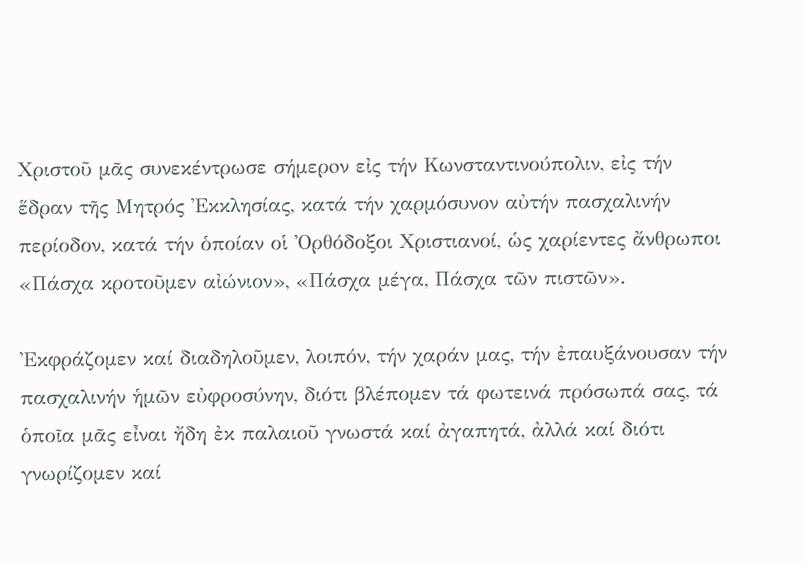Χριστοῦ μᾶς συνεκέντρωσε σήμερoν εἰς τήν Κωνσταντινούπολιν, εἰς τήν ἕδραν τῆς Μητρός Ἐκκλησίας, κατά τήν χαρμόσυνον αὐτήν πασχαλινήν περίοδον, κατά τήν ὁποίαν οἱ Ὀρθόδοξοι Χριστιανοί, ὡς χαρίεντες ἄνθρωποι «Πάσχα κροτοῦμεν αἰώνιον», «Πάσχα μέγα, Πάσχα τῶν πιστῶν».

Ἐκφράζομεν καί διαδηλοῦμεν, λοιπόν, τήν χαράν μας, τήν ἐπαυξάνουσαν τήν πασχαλινήν ἡμῶν εὐφροσύνην, διότι βλέπομεν τά φωτεινά πρόσωπά σας, τά ὁποῖα μᾶς εἶναι ἤδη ἐκ παλαιοῦ γνωστά καί ἀγαπητά, ἀλλά καί διότι γνωρίζομεν καί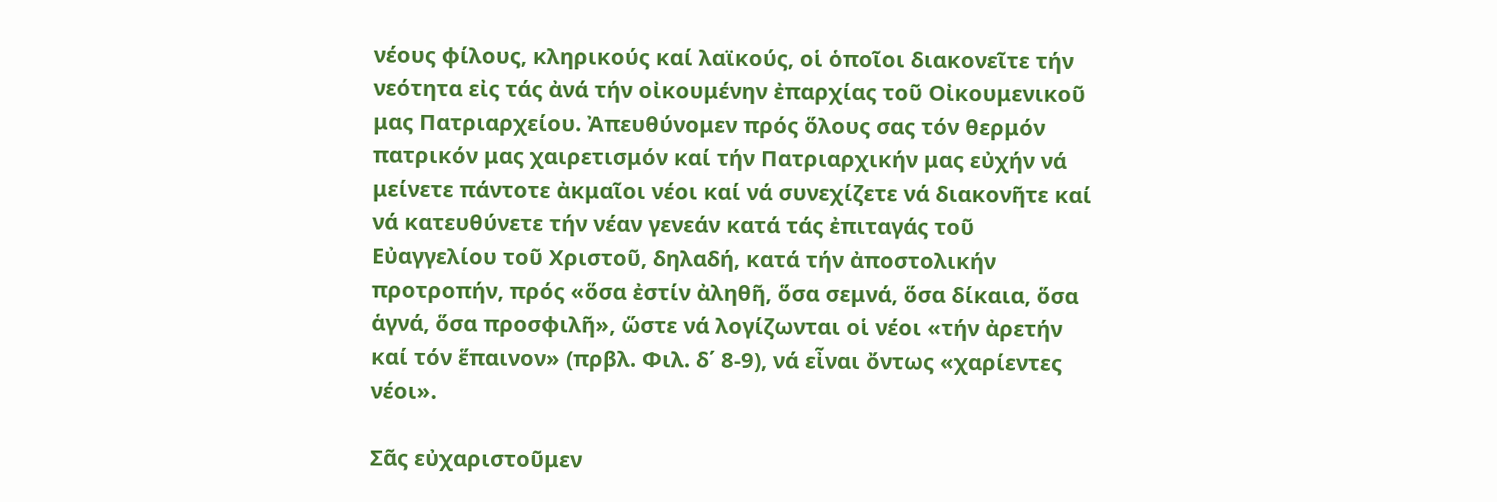νέους φίλους, κληρικούς καί λαϊκούς, οἱ ὁποῖοι διακονεῖτε τήν νεότητα εἰς τάς ἀνά τήν οἰκουμένην ἐπαρχίας τοῦ Οἰκουμενικοῦ μας Πατριαρχείου. Ἀπευθύνομεν πρός ὅλους σας τόν θερμόν πατρικόν μας χαιρετισμόν καί τήν Πατριαρχικήν μας εὐχήν νά μείνετε πάντοτε ἀκμαῖοι νέοι καί νά συνεχίζετε νά διακονῆτε καί νά κατευθύνετε τήν νέαν γενεάν κατά τάς ἐπιταγάς τοῦ Εὐαγγελίου τοῦ Χριστοῦ, δηλαδή, κατά τήν ἀποστολικήν προτροπήν, πρός «ὅσα ἐστίν ἀληθῆ, ὅσα σεμνά, ὅσα δίκαια, ὅσα ἁγνά, ὅσα προσφιλῆ», ὥστε νά λογίζωνται οἱ νέοι «τήν ἀρετήν καί τόν ἕπαινον» (πρβλ. Φιλ. δ΄ 8-9), νά εἶναι ὄντως «χαρίεντες νέοι».

Σᾶς εὐχαριστοῦμεν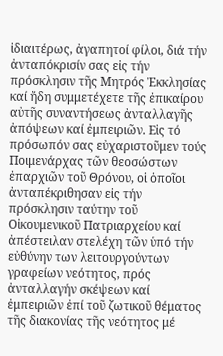ἰδιαιτέρως, ἀγαπητοί φίλοι, διά τήν ἀνταπόκρισίν σας εἰς τήν πρόσκλησιν τῆς Μητρός Ἐκκλησίας καί ἤδη συμμετέχετε τῆς ἐπικαίρου αὐτῆς συναντήσεως ἀνταλλαγῆς ἀπόψεων καί ἐμπειριῶν. Εἰς τό πρόσωπόν σας εὐχαριστοῦμεν τούς Ποιμενάρχας τῶν θεοσώστων ἐπαρχιῶν τοῦ Θρόνου, οἱ ὁποῖοι ἀνταπέκριθησαν εἰς τήν πρόσκλησιν ταύτην τοῦ Οἰκουμενικοῦ Πατριαρχείου καί ἀπέστειλαν στελέχη τῶν ὑπό τήν εὐθύνην των λειτουργούντων γραφείων νεότητος, πρός ἀνταλλαγήν σκέψεων καί ἐμπειριῶν ἐπί τοῦ ζωτικοῦ θέματος τῆς διακονίας τῆς νεότητος μέ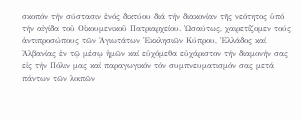σκοπόν τήν σύστασιν ἑνός δικτύου διά τήν διακονίαν τῆς νεότητος ὑπό τήν αἰγίδα τοῦ Οἰκουμενικοῦ Πατριαρχείου. Ὡσαύτως, χαιρετίζομεν τούς ἀντιπροσώπους τῶν Ἁγιωτάτων Ἐκκλησιῶν Κύπρου, Ἑλλάδος καί Ἀλβανίας ἐν τῷ μέσῳ ἡμῶν καί εὐχόμεθα εὐχάριστον τήν διαμονήν σας εἰς τήν Πόλιν μας καί παραγωγικόν τόν συμπνευματισμόν σας μετά πάντων τῶν λοιπῶν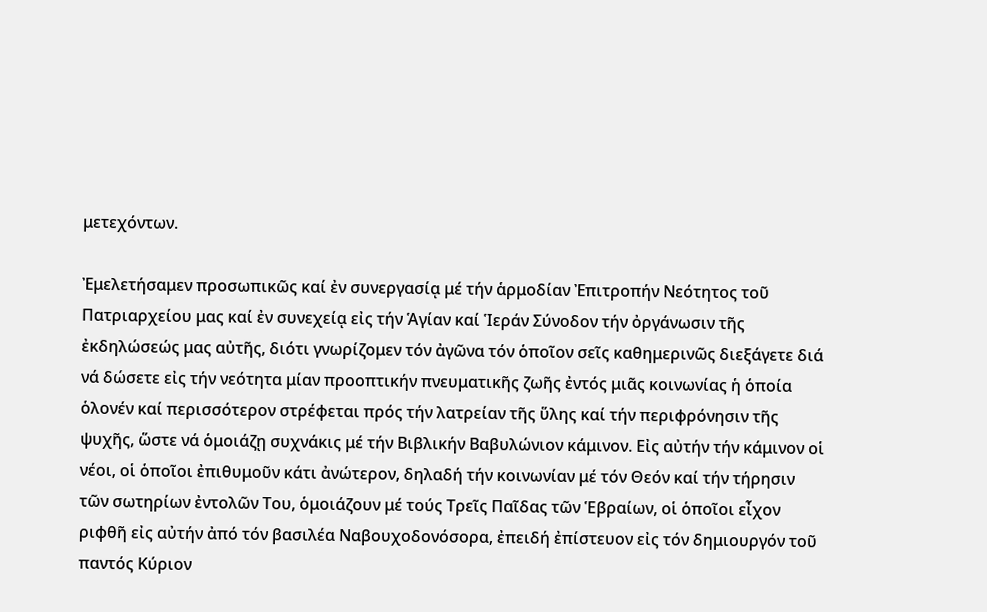μετεχόντων.

Ἐμελετήσαμεν προσωπικῶς καί ἐν συνεργασίᾳ μέ τήν ἁρμοδίαν Ἐπιτροπήν Νεότητος τοῦ Πατριαρχείου μας καί ἐν συνεχείᾳ εἰς τήν Ἁγίαν καί Ἱεράν Σύνοδον τήν ὀργάνωσιν τῆς ἐκδηλώσεώς μας αὐτῆς, διότι γνωρίζομεν τόν ἀγῶνα τόν ὁποῖον σεῖς καθημερινῶς διεξάγετε διά νά δώσετε εἰς τήν νεότητα μίαν προοπτικήν πνευματικῆς ζωῆς ἐντός μιᾶς κοινωνίας ἡ ὁποία ὁλονέν καί περισσότερον στρέφεται πρός τήν λατρείαν τῆς ὕλης καί τήν περιφρόνησιν τῆς ψυχῆς, ὥστε νά ὁμοιάζῃ συχνάκις μέ τήν Βιβλικήν Βαβυλώνιον κάμινον. Εἰς αὐτήν τήν κάμινον οἱ νέοι, οἱ ὁποῖοι ἐπιθυμοῦν κάτι ἀνώτερον, δηλαδή τήν κοινωνίαν μέ τόν Θεόν καί τήν τήρησιν τῶν σωτηρίων ἐντολῶν Του, ὁμοιάζουν μέ τούς Τρεῖς Παῖδας τῶν Ἑβραίων, οἱ ὁποῖοι εἶχον ριφθῆ εἰς αὐτήν ἀπό τόν βασιλέα Ναβουχοδονόσορα, ἐπειδή ἐπίστευον εἰς τόν δημιουργόν τοῦ παντός Κύριον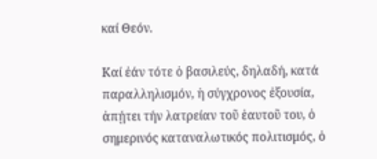καί Θεόν.

Καί ἐάν τότε ὁ βασιλεύς, δηλαδή, κατά παραλληλισμόν, ἡ σύγχρονος ἐξουσία, ἀπῄτει τήν λατρείαν τοῦ ἑαυτοῦ του, ὁ σημερινός καταναλωτικός πολιτισμός, ὁ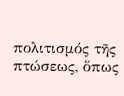πολιτισμός τῆς πτώσεως, ὅπως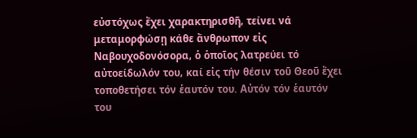εὐστόχως ἔχει χαρακτηρισθῆ, τείνει νά μεταμορφώσῃ κάθε ἄνθρωπον εἰς Ναβουχοδονόσορα, ὁ ὁποῖος λατρεύει τό αὐτοείδωλόν του, καί εἰς τήν θέσιν τοῦ Θεοῦ ἔχει τοποθετήσει τόν ἑαυτόν του. Αὐτόν τόν ἑαυτόν του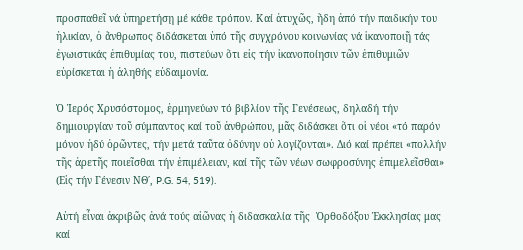προσπαθεῖ νά ὑπηρετήσῃ μέ κάθε τρόπον. Καί ἀτυχῶς, ἤδη ἀπό τήν παιδικήν του ἡλικίαν, ὁ ἄνθρωπος διδάσκεται ὑπό τῆς συγχρόνου κοινωνίας νά ἱκανοποιῇ τάς ἐγωιστικάς ἐπιθυμίας του, πιστεύων ὅτι εἰς τήν ἱκανοποίησιν τῶν ἐπιθυμιῶν εὑρίσκεται ἡ ἀληθής εὐδαιμονία.

Ὁ Ἱερός Χρυσόστομος, ἑρμηνεύων τό βιβλίον τῆς Γενέσεως, δηλαδή τήν δημιουργίαν τοῦ σύμπαντος καί τοῦ ἀνθρώπου, μᾶς διδάσκει ὅτι οἱ νέοι «τό παρόν μόνον ἡδύ ὁρῶντες, τήν μετά ταῦτα ὀδύνην οὐ λογίζονται». Διό καί πρέπει «πολλήν τῆς ἀρετῆς ποιεῖσθαι τήν ἐπιμέλειαν, καί τῆς τῶν νέων σωφροσύνης ἐπιμελεῖσθαι» (Εἰς τήν Γένεσιν ΝΘ΄, P.G. 54, 519).

Αὐτή εἶναι ἀκριβῶς ἀνά τούς αἰῶνας ἡ διδασκαλία τῆς  Ὀρθοδόξου Ἐκκλησίας μας καί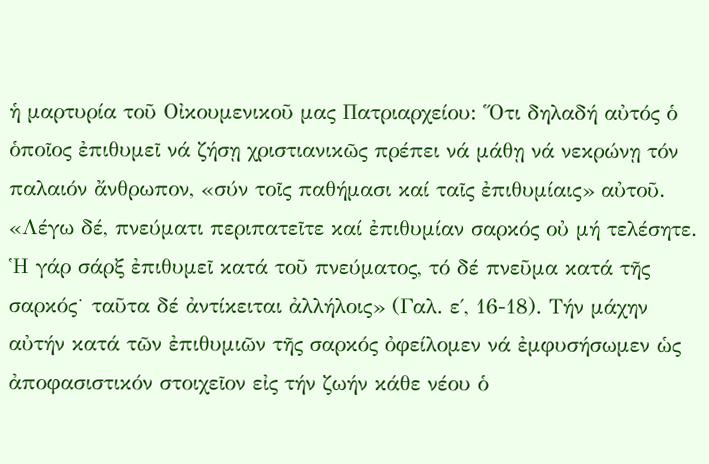ἡ μαρτυρία τοῦ Οἰκουμενικοῦ μας Πατριαρχείου: Ὅτι δηλαδή αὐτός ὁ ὁποῖος ἐπιθυμεῖ νά ζήσῃ χριστιανικῶς πρέπει νά μάθῃ νά νεκρώνῃ τόν παλαιόν ἄνθρωπον, «σύν τοῖς παθήμασι καί ταῖς ἐπιθυμίαις» αὐτοῦ. «Λέγω δέ, πνεύματι περιπατεῖτε καί ἐπιθυμίαν σαρκός οὐ μή τελέσητε. Ἡ γάρ σάρξ ἐπιθυμεῖ κατά τοῦ πνεύματος, τό δέ πνεῦμα κατά τῆς σαρκός˙ ταῦτα δέ ἀντίκειται ἀλλήλοις» (Γαλ. ε΄, 16-18). Τήν μάχην αὐτήν κατά τῶν ἐπιθυμιῶν τῆς σαρκός ὀφείλομεν νά ἐμφυσήσωμεν ὡς ἀποφασιστικόν στοιχεῖον εἰς τήν ζωήν κάθε νέου ὁ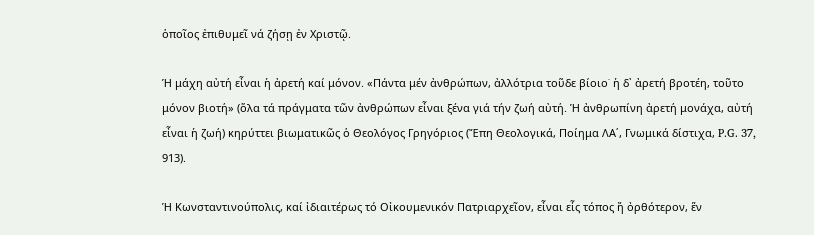ὁποῖος ἐπιθυμεῖ νά ζήσῃ ἐν Χριστῷ.

Ἡ μάχη αὐτή εἶναι ἡ ἀρετή καί μόνον. «Πάντα μέν ἀνθρώπων, ἀλλότρια τοῦδε βίοιο˙ ἡ δ᾿ ἀρετή βροτέη, τοῦτο μόνον βιοτή» (ὅλα τά πράγματα τῶν ἀνθρώπων εἶναι ξένα γιά τήν ζωή αὐτή. Ἡ ἀνθρωπίνη ἀρετή μονάχα, αὐτή εἶναι ἡ ζωή) κηρύττει βιωματικῶς ὁ Θεολόγος Γρηγόριος (Ἔπη Θεολογικά, Ποίημα ΛΑ΄, Γνωμικά δίστιχα, P.G. 37, 913).

Ἡ Κωνσταντινούπολις, καί ἰδιαιτέρως τό Οἰκουμενικόν Πατριαρχεῖον, εἶναι εἷς τόπος ἤ ὀρθότερον, ἕν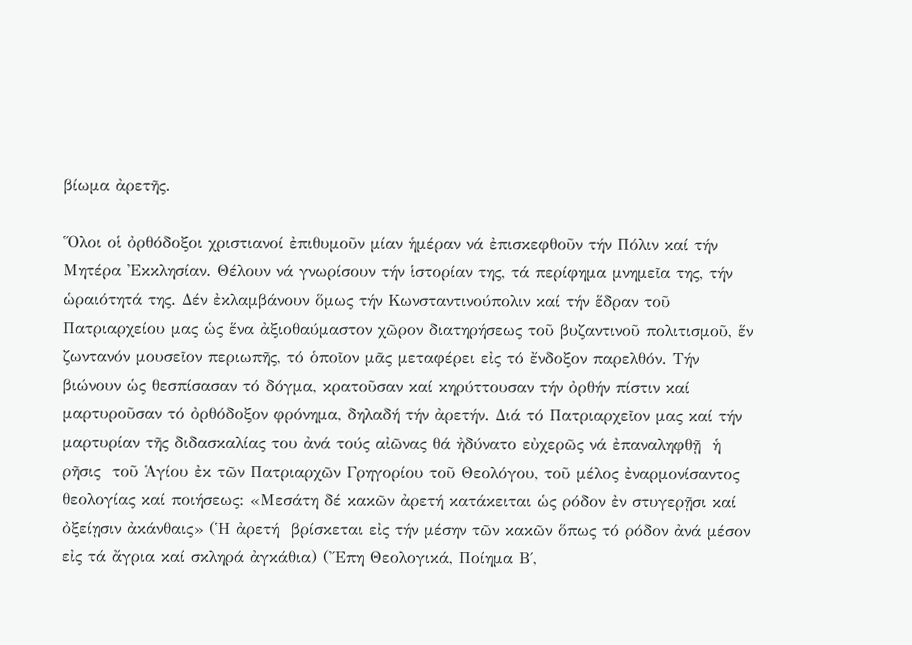βίωμα ἀρετῆς.

Ὅλοι οἱ ὀρθόδοξοι χριστιανοί ἐπιθυμοῦν μίαν ἡμέραν νά ἐπισκεφθοῦν τήν Πόλιν καί τήν Μητέρα Ἐκκλησίαν. Θέλουν νά γνωρίσουν τήν ἱστορίαν της, τά περίφημα μνημεῖα της, τήν ὡραιότητά της. Δέν ἐκλαμβάνουν ὅμως τήν Κωνσταντινούπολιν καί τήν ἕδραν τοῦ Πατριαρχείου μας ὡς ἕνα ἀξιοθαύμαστον χῶρον διατηρήσεως τοῦ βυζαντινοῦ πολιτισμοῦ, ἕν ζωντανόν μουσεῖον περιωπῆς, τό ὁποῖον μᾶς μεταφέρει εἰς τό ἔνδοξον παρελθόν. Τήν βιώνουν ὡς θεσπίσασαν τό δόγμα, κρατοῦσαν καί κηρύττουσαν τήν ὀρθήν πίστιν καί μαρτυροῦσαν τό ὀρθόδοξον φρόνημα, δηλαδή τήν ἀρετήν. Διά τό Πατριαρχεῖον μας καί τήν μαρτυρίαν τῆς διδασκαλίας του ἀνά τούς αἰῶνας θά ἠδύνατο εὐχερῶς νά ἐπαναληφθῇ  ἡ ρῆσις  τοῦ Ἁγίου ἐκ τῶν Πατριαρχῶν Γρηγορίου τοῦ Θεολόγου, τοῦ μέλος ἐναρμονίσαντος θεολογίας καί ποιήσεως: «Μεσάτη δέ κακῶν ἀρετή κατάκειται ὡς ρόδον ἐν στυγερῇσι καί ὀξείῃσιν ἀκάνθαις» (Ἡ ἀρετή  βρίσκεται εἰς τήν μέσην τῶν κακῶν ὅπως τό ρόδον ἀνά μέσον εἰς τά ἄγρια καί σκληρά ἀγκάθια) (Ἔπη Θεολογικά, Ποίημα Β΄,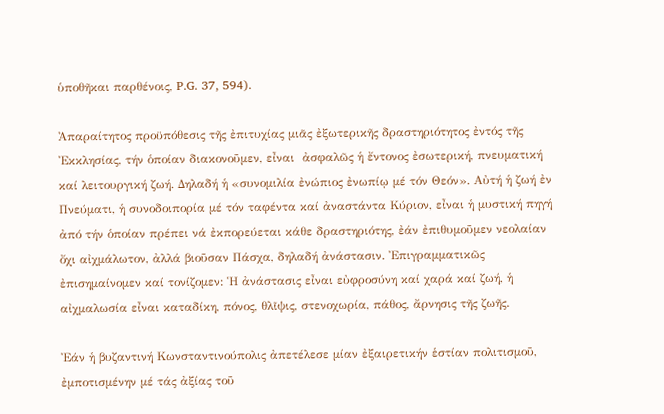ὑποθῆκαι παρθένοις, P.G. 37, 594).

Ἀπαραίτητος προϋπόθεσις τῆς ἐπιτυχίας μιᾶς ἐξωτερικῆς δραστηριότητος ἐντός τῆς Ἐκκλησίας, τήν ὁποίαν διακονοῦμεν, εἶναι  ἀσφαλῶς ἡ ἔντονος ἐσωτερική, πνευματική καί λειτουργική ζωή. Δηλαδή ἡ «συνομιλία ἐνώπιος ἐνωπίῳ μέ τόν Θεόν». Αὐτή ἡ ζωή ἐν Πνεύματι, ἡ συνοδοιπορία μέ τόν ταφέντα καί ἀναστάντα Κύριον, εἶναι ἡ μυστική πηγή ἀπό τήν ὁποίαν πρέπει νά ἐκπορεύεται κάθε δραστηριότης, ἐάν ἐπιθυμοῦμεν νεολαίαν ὄχι αἰχμάλωτον, ἀλλά βιοῦσαν Πάσχα, δηλαδή ἀνάστασιν. Ἐπιγραμματικῶς ἐπισημαίνομεν καί τονίζομεν: Ἡ ἀνάστασις εἶναι εὐφροσύνη καί χαρά καί ζωή, ἡ αἰχμαλωσία εἶναι καταδίκη, πόνος, θλῖψις, στενοχωρία, πάθος, ἄρνησις τῆς ζωῆς.

Ἐάν ἡ βυζαντινή Κωνσταντινούπολις ἀπετέλεσε μίαν ἐξαιρετικήν ἑστίαν πολιτισμοῦ, ἐμποτισμένην μέ τάς ἀξίας τοῦ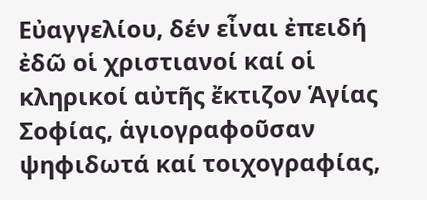Εὐαγγελίου, δέν εἶναι ἐπειδή ἐδῶ οἱ χριστιανοί καί οἱ κληρικοί αὐτῆς ἔκτιζον Ἁγίας Σοφίας, ἁγιογραφοῦσαν ψηφιδωτά καί τοιχογραφίας,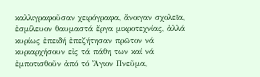καλλιγραφοῦσαν χειρόγραφα, ἄνοιγαν σχολεῖα, ἐσμίλευον θαυμαστά ἔργα μικροτεχνίας, ἀλλά κυρίως ἐπειδή ἐπεζήτησαν πρῶτον νά κυριαρχήσουν εἰς τά πάθη των καί νά ἐμποτισθοῦν ἀπό τό Ἅγιον Πνεῦμα,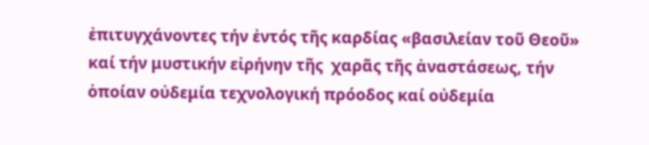ἐπιτυγχάνοντες τήν ἐντός τῆς καρδίας «βασιλείαν τοῦ Θεοῦ» καί τήν μυστικήν εἰρήνην τῆς  χαρᾶς τῆς ἀναστάσεως, τήν ὁποίαν οὐδεμία τεχνολογική πρόοδος καί οὐδεμία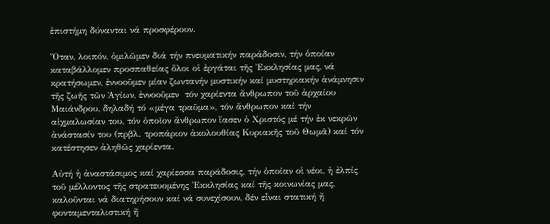ἐπιστήμη δύνανται νά προσφέρουν.

Ὅταν, λοιπόν, ὁμιλῶμεν διά τήν πνευματικήν παράδοσιν, τήν ὁποίαν καταβάλλομεν προσπαθείας ὅλοι οἱ ἐργάται τῆς Ἐκκλησίας μας, νά κρατήσωμεν, ἐννοοῦμεν μίαν ζωντανήν μυστικήν καί μυστηριακήν ἀνάμνησιν τῆς ζωῆς τῶν Ἁγίων, ἐννοοῦμεν  τόν χαρίεντα ἄνθρωπον τοῦ ἀρχαίου Μαιάνδρου, δηλαδή τό «μέγα τραῦμα», τόν ἄνθρωπον καί τήν  αἰχμαλωσίαν του, τόν ὁποῖον ἄνθρωπον ἴασεν ὁ Χριστός μέ τήν ἐκ νεκρῶν ἀνάστασίν του (πρβλ. τροπάριον ἀκολουθίας Κυριακῆς τοῦ Θωμᾶ) καί τόν κατέστησεν ἀληθῶς χαρίεντα.

Αὐτή ἡ ἀναστάσιμος καί χαρίεσσα παράδοσις, τήν ὁποίαν οἱ νέοι, ἡ ἐλπίς τοῦ μέλλοντος τῆς στρατευομένης Ἐκκλησίας καί τῆς κοινωνίας μας, καλοῦνται νά διατηρήσουν καί νά συνεχίσουν, δέν εἶναι στατική ἤ φονταμενταλιστική ἤ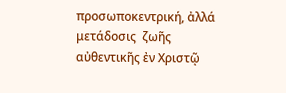προσωποκεντρική, ἀλλά μετάδοσις  ζωῆς αὐθεντικῆς ἐν Χριστῷ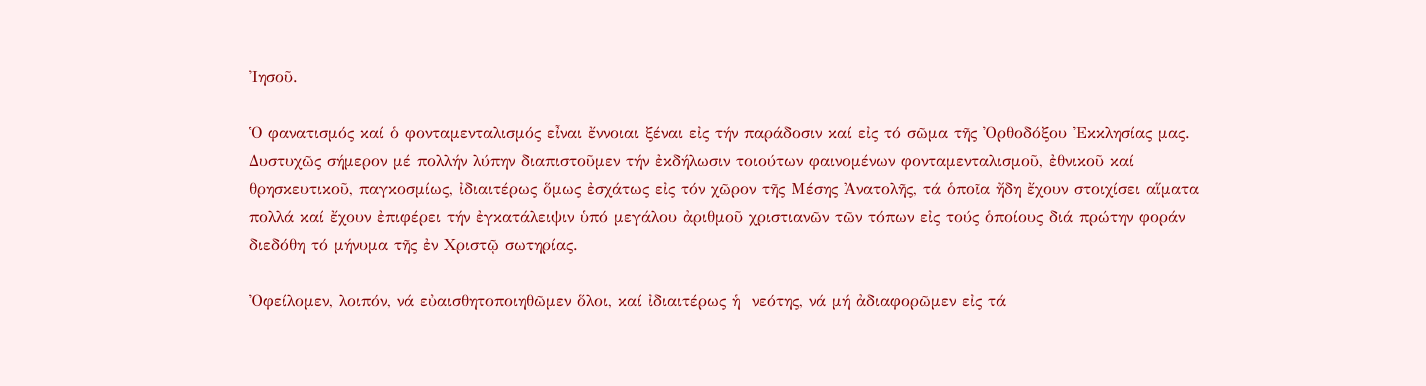Ἰησοῦ.

Ὁ φανατισμός καί ὁ φονταμενταλισμός εἶναι ἔννοιαι ξέναι εἰς τήν παράδοσιν καί εἰς τό σῶμα τῆς Ὀρθοδόξου Ἐκκλησίας μας. Δυστυχῶς σήμερον μέ πολλήν λύπην διαπιστοῦμεν τήν ἐκδήλωσιν τοιούτων φαινομένων φονταμενταλισμοῦ, ἐθνικοῦ καί θρησκευτικοῦ, παγκοσμίως, ἰδιαιτέρως ὅμως ἐσχάτως εἰς τόν χῶρον τῆς Μέσης Ἀνατολῆς, τά ὁποῖα ἤδη ἔχουν στοιχίσει αἵματα πολλά καί ἔχουν ἐπιφέρει τήν ἐγκατάλειψιν ὑπό μεγάλου ἀριθμοῦ χριστιανῶν τῶν τόπων εἰς τούς ὁποίους διά πρώτην φοράν διεδόθη τό μήνυμα τῆς ἐν Χριστῷ σωτηρίας.

Ὀφείλομεν, λοιπόν, νά εὐαισθητοποιηθῶμεν ὅλοι, καί ἰδιαιτέρως ἡ  νεότης, νά μή ἀδιαφορῶμεν εἰς τά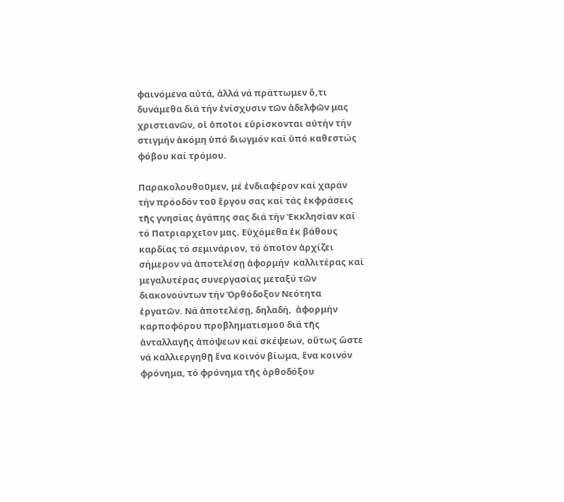φαινόμενα αὐτά, ἀλλά νά πράττωμεν ὅ,τι δυνάμεθα διά τήν ἐνίσχυσιν τῶν ἀδελφῶν μας χριστιανῶν, οἱ ὁποῖοι εὑρίσκονται αὐτήν τήν στιγμήν ἀκόμη ὑπό διωγμόν καί ὑπό καθεστώς φόβου καί τρόμου.

Παρακολουθοῦμεν, μέ ἐνδιαφέρον καί χαράν τήν πρόοδόν τοῦ ἔργου σας καί τάς ἐκφράσεις τῆς γνησίας ἀγάπης σας διά τήν Ἐκκλησίαν καί τό Πατριαρχεῖον μας. Εὐχόμεθα ἐκ βάθους καρδίας τό σεμινάριον, τό ὁποῖον ἀρχίζει σήμερον νά ἀποτελέσῃ ἀφορμήν  καλλιτέρας καί μεγαλυτέρας συνεργασίας μεταξύ τῶν διακονούντων τήν Ὀρθόδοξον Νεότητα ἐργατῶν. Νά ἀποτελέσῃ, δηλαδή,  ἀφορμήν καρποφόρου προβληματισμοῦ διά τῆς ἀνταλλαγῆς ἀπόψεων καί σκέψεων, οὕτως ὥστε νά καλλιεργηθῇ ἕνα κοινόν βίωμα, ἕνα κοινόν φρόνημα, τό φρόνημα τῆς ὀρθοδόξου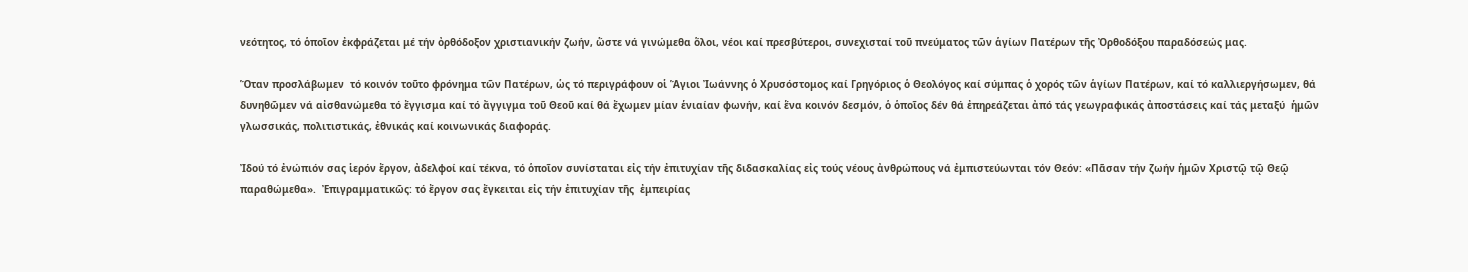νεότητος, τό ὁποῖον ἐκφράζεται μέ τήν ὀρθόδοξον χριστιανικήν ζωήν, ὥστε νά γινώμεθα ὅλοι, νέοι καί πρεσβύτεροι, συνεχισταί τοῦ πνεύματος τῶν ἁγίων Πατέρων τῆς Ὀρθοδόξου παραδόσεώς μας.

Ὅταν προσλάβωμεν  τό κοινόν τοῦτο φρόνημα τῶν Πατέρων, ὡς τό περιγράφουν οἱ Ἅγιοι Ἰωάννης ὁ Χρυσόστομος καί Γρηγόριος ὁ Θεολόγος καί σύμπας ὁ χορός τῶν ἁγίων Πατέρων, καί τό καλλιεργήσωμεν, θά  δυνηθῶμεν νά αἰσθανώμεθα τό ἔγγισμα καί τό ἄγγιγμα τοῦ Θεοῦ καί θά ἔχωμεν μίαν ἑνιαίαν φωνήν, καί ἕνα κοινόν δεσμόν, ὁ ὁποῖος δέν θά ἐπηρεάζεται ἀπό τάς γεωγραφικάς ἀποστάσεις καί τάς μεταξύ  ἡμῶν γλωσσικάς, πολιτιστικάς, ἐθνικάς καί κοινωνικάς διαφοράς.

Ἰδού τό ἐνώπιόν σας ἱερόν ἔργον, ἀδελφοί καί τέκνα, τό ὁποῖον συνίσταται εἰς τήν ἐπιτυχίαν τῆς διδασκαλίας εἰς τούς νέους ἀνθρώπους νά ἐμπιστεύωνται τόν Θεόν: «Πᾶσαν τήν ζωήν ἡμῶν Χριστῷ τῷ Θεῷ παραθώμεθα».  Ἐπιγραμματικῶς: τό ἔργον σας ἔγκειται εἰς τήν ἐπιτυχίαν τῆς  ἐμπειρίας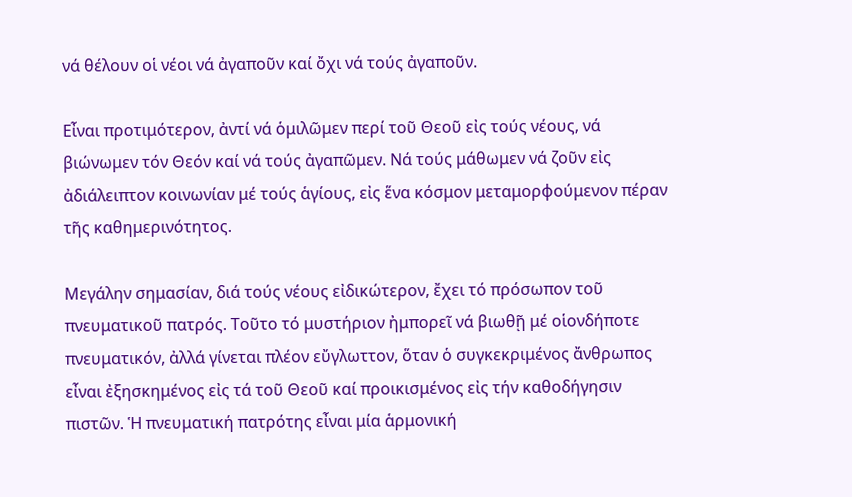νά θέλουν οἱ νέοι νά ἀγαποῦν καί ὄχι νά τούς ἀγαποῦν.

Εἶναι προτιμότερον, ἀντί νά ὁμιλῶμεν περί τοῦ Θεοῦ εἰς τούς νέους, νά βιώνωμεν τόν Θεόν καί νά τούς ἀγαπῶμεν. Νά τούς μάθωμεν νά ζοῦν εἰς ἀδιάλειπτον κοινωνίαν μέ τούς ἁγίους, εἰς ἕνα κόσμον μεταμορφούμενον πέραν τῆς καθημερινότητος.

Μεγάλην σημασίαν, διά τούς νέους εἰδικώτερον, ἔχει τό πρόσωπον τοῦ πνευματικοῦ πατρός. Τοῦτο τό μυστήριον ἠμπορεῖ νά βιωθῇ μέ οἱονδήποτε πνευματικόν, ἀλλά γίνεται πλέον εὔγλωττον, ὅταν ὁ συγκεκριμένος ἄνθρωπος εἶναι ἐξησκημένος εἰς τά τοῦ Θεοῦ καί προικισμένος εἰς τήν καθοδήγησιν πιστῶν. Ἡ πνευματική πατρότης εἶναι μία ἁρμονική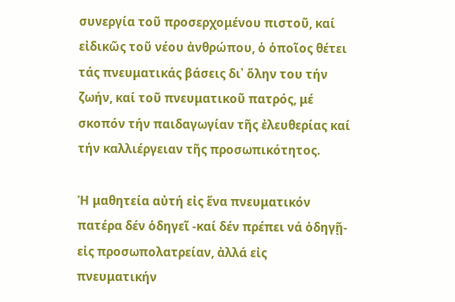συνεργία τοῦ προσερχομένου πιστοῦ, καί εἰδικῶς τοῦ νέου ἀνθρώπου, ὁ ὁποῖος θέτει τάς πνευματικάς βάσεις δι᾿ ὅλην του τήν ζωήν, καί τοῦ πνευματικοῦ πατρός, μέ σκοπόν τήν παιδαγωγίαν τῆς ἐλευθερίας καί τήν καλλιέργειαν τῆς προσωπικότητος.

Ἡ μαθητεία αὐτή εἰς ἕνα πνευματικόν πατέρα δέν ὁδηγεῖ -καί δέν πρέπει νά ὁδηγῇ- εἰς προσωπολατρείαν, ἀλλά εἰς πνευματικήν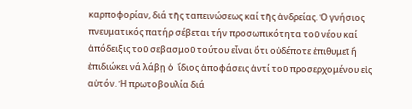καρποφορίαν, διά τῆς ταπεινώσεως καί τῆς ἀνδρείας. Ὁ γνήσιος πνευματικός πατήρ σέβεται τήν προσωπικότητα τοῦ νέου καί  ἀπόδειξις τοῦ σεβασμοῦ τούτου εἶναι ὅτι οὐδέποτε ἐπιθυμεῖ ἤ ἐπιδιώκει νά λάβῃ ὁ  ἴδιος ἀποφάσεις ἀντί τοῦ προσερχομένου εἰς αὐτόν. Ἡ πρωτοβουλία διά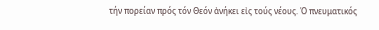τήν πορείαν πρός τόν Θεόν ἀνήκει εἰς τούς νέους. Ὁ πνευματικός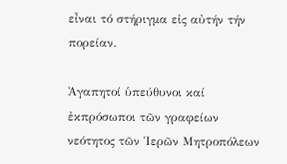εἶναι τό στήριγμα εἰς αὐτήν τήν πορείαν.

Ἀγαπητοί ὑπεύθυνοι καί ἐκπρόσωποι τῶν γραφείων νεότητος τῶν Ἱερῶν Μητροπόλεων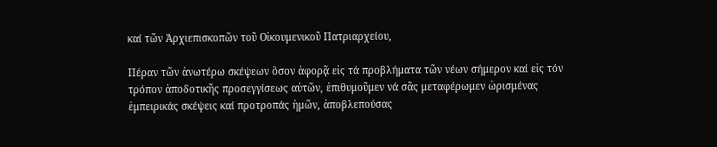καί τῶν Ἀρχιεπισκοπῶν τοῦ Οἰκουμενικοῦ Πατριαρχείου,

Πέραν τῶν ἀνωτέρω σκέψεων ὅσον ἀφορᾷ εἰς τά προβλήματα τῶν νέων σήμερον καί εἰς τόν τρόπον ἀποδοτικῆς προσεγγίσεως αὐτῶν, ἐπιθυμοῦμεν νά σᾶς μεταφέρωμεν ὡρισμένας ἐμπειρικάς σκέψεις καί προτροπάς ἡμῶν, ἀποβλεπούσας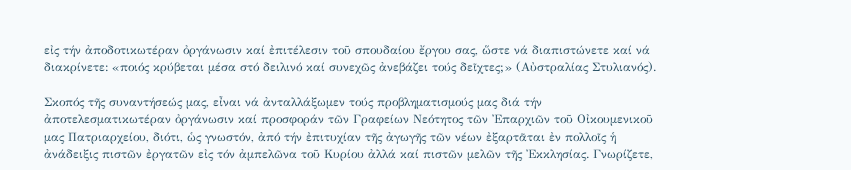εἰς τήν ἀποδοτικωτέραν ὀργάνωσιν καί ἐπιτέλεσιν τοῦ σπουδαίου ἔργου σας, ὥστε νά διαπιστώνετε καί νά διακρίνετε: «ποιός κρύβεται μέσα στό δειλινό καί συνεχῶς ἀνεβάζει τούς δεῖχτες;» (Αὐστραλίας Στυλιανός).

Σκοπός τῆς συναντήσεώς μας, εἶναι νά ἀνταλλάξωμεν τούς προβληματισμούς μας διά τήν ἀποτελεσματικωτέραν ὀργάνωσιν καί προσφοράν τῶν Γραφείων Νεότητος τῶν Ἐπαρχιῶν τοῦ Οἰκουμενικοῦ μας Πατριαρχείου, διότι, ὡς γνωστόν, ἀπό τήν ἐπιτυχίαν τῆς ἀγωγῆς τῶν νέων ἐξαρτᾶται ἐν πολλοῖς ἡ ἀνάδειξις πιστῶν ἐργατῶν εἰς τόν ἀμπελῶνα τοῦ Κυρίου ἀλλά καί πιστῶν μελῶν τῆς Ἐκκλησίας. Γνωρίζετε,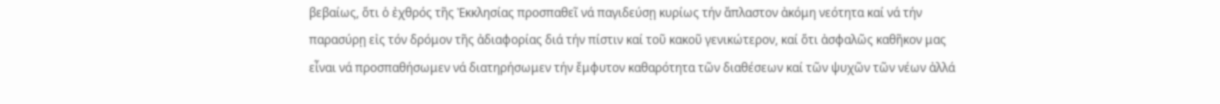βεβαίως, ὅτι ὁ ἐχθρός τῆς Ἐκκλησίας προσπαθεῖ νά παγιδεύσῃ κυρίως τήν ἄπλαστον ἀκόμη νεότητα καί νά τήν παρασύρῃ εἰς τόν δρόμον τῆς ἀδιαφορίας διά τήν πίστιν καί τοῦ κακοῦ γενικώτερον, καί ὅτι ἀσφαλῶς καθῆκον μας εἶναι νά προσπαθήσωμεν νά διατηρήσωμεν τήν ἔμφυτον καθαρότητα τῶν διαθέσεων καί τῶν ψυχῶν τῶν νέων ἀλλά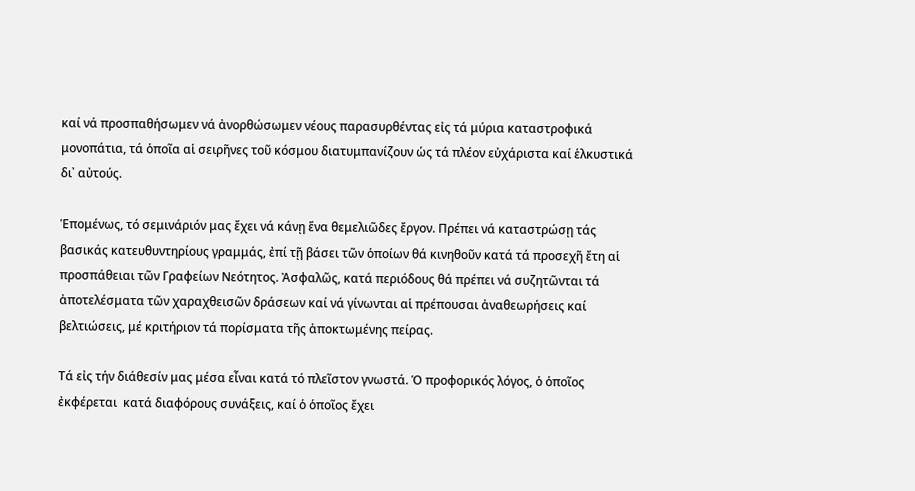καί νά προσπαθήσωμεν νά ἀνορθώσωμεν νέους παρασυρθέντας εἰς τά μύρια καταστροφικά μονοπάτια, τά ὁποῖα αἱ σειρῆνες τοῦ κόσμου διατυμπανίζουν ὡς τά πλέον εὐχάριστα καί ἑλκυστικά δι᾿ αὐτούς.

Ἑπομένως, τό σεμινάριόν μας ἔχει νά κάνῃ ἕνα θεμελιῶδες ἔργον. Πρέπει νά καταστρώσῃ τάς βασικάς κατευθυντηρίους γραμμάς, ἐπί τῇ βάσει τῶν ὁποίων θά κινηθοῦν κατά τά προσεχῆ ἔτη αἱ προσπάθειαι τῶν Γραφείων Νεότητος. Ἀσφαλῶς, κατά περιόδους θά πρέπει νά συζητῶνται τά ἀποτελέσματα τῶν χαραχθεισῶν δράσεων καί νά γίνωνται αἱ πρέπουσαι ἀναθεωρήσεις καί βελτιώσεις, μέ κριτήριον τά πορίσματα τῆς ἀποκτωμένης πείρας.

Τά εἰς τήν διάθεσίν μας μέσα εἶναι κατά τό πλεῖστον γνωστά. Ὁ προφορικός λόγος, ὁ ὁποῖος ἐκφέρεται  κατά διαφόρους συνάξεις, καί ὁ ὁποῖος ἔχει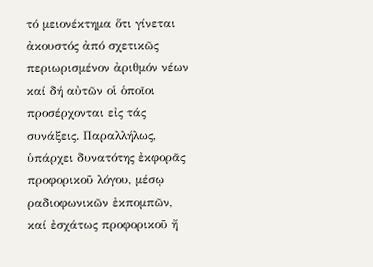τό μειονέκτημα ὅτι γίνεται ἀκουστός ἀπό σχετικῶς περιωρισμένον ἀριθμόν νέων καί δή αὐτῶν οἱ ὁποῖοι προσέρχονται εἰς τάς συνάξεις. Παραλλήλως, ὑπάρχει δυνατότης ἐκφορᾶς προφορικοῦ λόγου, μέσῳ ραδιοφωνικῶν ἐκπομπῶν, καί ἐσχάτως προφορικοῦ ἤ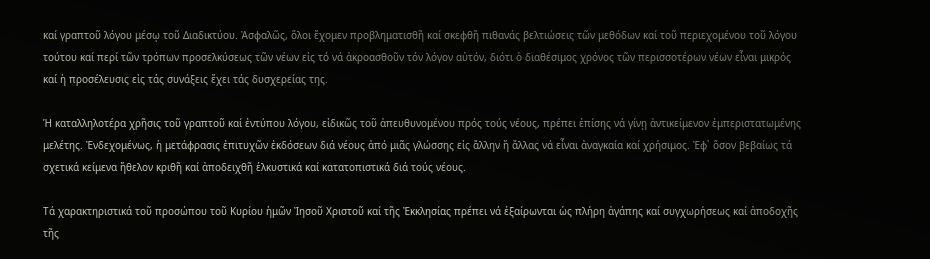καί γραπτοῦ λόγου μέσῳ τοῦ Διαδικτύου. Ἀσφαλῶς, ὅλοι ἔχομεν προβληματισθῆ καί σκεφθῆ πιθανάς βελτιώσεις τῶν μεθόδων καί τοῦ περιεχομένου τοῦ λόγου τούτου καί περί τῶν τρόπων προσελκύσεως τῶν νέων εἰς τό νά ἀκροασθοῦν τόν λόγον αὐτόν, διότι ὁ διαθέσιμος χρόνος τῶν περισσοτέρων νέων εἶναι μικρός καί ἡ προσέλευσις εἰς τάς συνάξεις ἔχει τάς δυσχερείας της.

Ἡ καταλληλοτέρα χρῆσις τοῦ γραπτοῦ καί ἐντύπου λόγου, εἰδικῶς τοῦ ἀπευθυνομένου πρός τούς νέους, πρέπει ἐπίσης νά γίνῃ ἀντικείμενον ἐμπεριστατωμένης μελέτης. Ἐνδεχομένως, ἡ μετάφρασις ἐπιτυχῶν ἐκδόσεων διά νέους ἀπό μιᾶς γλώσσης εἰς ἄλλην ἤ ἄλλας νά εἶναι ἀναγκαία καί χρήσιμος. Ἐφ᾿ ὅσον βεβαίως τά σχετικά κείμενα ἤθελον κριθῆ καί ἀποδειχθῆ ἑλκυστικά καί κατατοπιστικά διά τούς νέους.

Τά χαρακτηριστικά τοῦ προσώπου τοῦ Κυρίου ἡμῶν Ἰησοῦ Χριστοῦ καί τῆς Ἐκκλησίας πρέπει νά ἐξαίρωνται ὡς πλήρη ἀγάπης καί συγχωρήσεως καί ἀποδοχῆς τῆς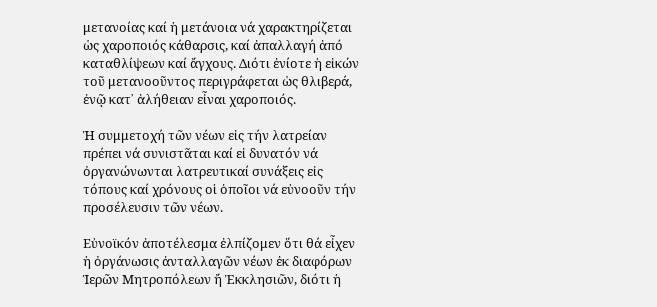μετανοίας καί ἡ μετάνοια νά χαρακτηρίζεται ὡς χαροποιός κάθαρσις, καί ἀπαλλαγή ἀπό καταθλίψεων καί ἄγχους. Διότι ἐνίοτε ἡ εἰκών τοῦ μετανοοῦντος περιγράφεται ὡς θλιβερά, ἐνῷ κατ᾿ ἀλήθειαν εἶναι χαροποιός.

Ἡ συμμετοχή τῶν νέων εἰς τήν λατρείαν πρέπει νά συνιστᾶται καί εἰ δυνατόν νά ὀργανώνωνται λατρευτικαί συνάξεις εἰς τόπους καί χρόνους οἱ ὁποῖοι νά εὐνοοῦν τήν προσέλευσιν τῶν νέων.

Εὐνοϊκόν ἀποτέλεσμα ἐλπίζομεν ὅτι θά εἶχεν ἡ ὀργάνωσις ἀνταλλαγῶν νέων ἐκ διαφόρων Ἱερῶν Μητροπόλεων ἤ Ἐκκλησιῶν, διότι ἡ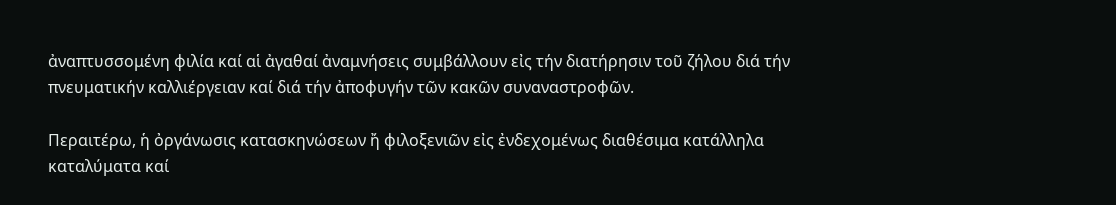ἀναπτυσσομένη φιλία καί αἱ ἀγαθαί ἀναμνήσεις συμβάλλουν εἰς τήν διατήρησιν τοῦ ζήλου διά τήν πνευματικήν καλλιέργειαν καί διά τήν ἀποφυγήν τῶν κακῶν συναναστροφῶν.

Περαιτέρω, ἡ ὀργάνωσις κατασκηνώσεων ἤ φιλοξενιῶν εἰς ἐνδεχομένως διαθέσιμα κατάλληλα καταλύματα καί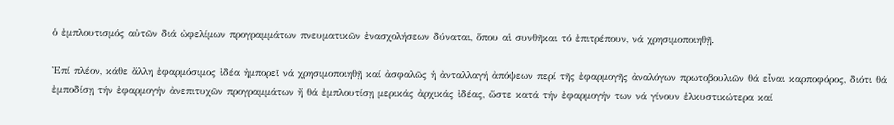ὁ ἐμπλουτισμός αὐτῶν διά ὠφελίμων προγραμμάτων πνευματικῶν ἐνασχολήσεων δύναται, ὅπου αἱ συνθῆκαι τό ἐπιτρέπουν, νά χρησιμοποιηθῇ.

Ἐπί πλέον, κάθε ἄλλη ἐφαρμόσιμος ἰδέα ἠμπορεῖ νά χρησιμοποιηθῇ καί ἀσφαλῶς ἡ ἀνταλλαγή ἀπόψεων περί τῆς ἐφαρμογῆς ἀναλόγων πρωτοβουλιῶν θά εἶναι καρποφόρος, διότι θά ἐμποδίσῃ τήν ἐφαρμογήν ἀνεπιτυχῶν προγραμμάτων ἤ θά ἐμπλουτίσῃ μερικάς ἀρχικάς ἰδέας, ὥστε κατά τήν ἐφαρμογήν των νά γίνουν ἑλκυστικώτερα καί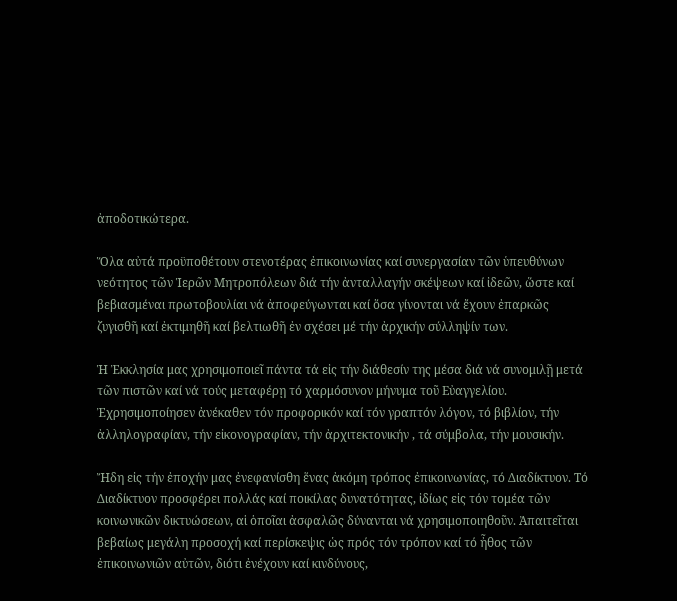ἀποδοτικώτερα.

Ὅλα αὐτά προϋποθέτουν στενοτέρας ἐπικοινωνίας καί συνεργασίαν τῶν ὑπευθύνων νεότητος τῶν Ἱερῶν Μητροπόλεων διά τήν ἀνταλλαγήν σκέψεων καί ἰδεῶν, ὥστε καί βεβιασμέναι πρωτοβουλίαι νά ἀποφεύγωνται καί ὅσα γίνονται νά ἔχουν ἐπαρκῶς ζυγισθῆ καί ἐκτιμηθῆ καί βελτιωθῆ ἐν σχέσει μέ τήν ἀρχικήν σύλληψίν των.

Ἡ Ἐκκλησία μας χρησιμοποιεῖ πάντα τά εἰς τήν διάθεσίν της μέσα διά νά συνομιλῇ μετά τῶν πιστῶν καί νά τούς μεταφέρῃ τό χαρμόσυνον μήνυμα τοῦ Εὐαγγελίου. Ἐχρησιμοποίησεν ἀνέκαθεν τόν προφορικόν καί τόν γραπτόν λόγον, τό βιβλίον, τήν ἀλληλογραφίαν, τήν εἰκονογραφίαν, τήν ἀρχιτεκτονικήν , τά σύμβολα, τήν μουσικήν.

Ἤδη εἰς τήν ἐποχήν μας ἐνεφανίσθη ἕνας ἀκόμη τρόπος ἐπικοινωνίας, τό Διαδίκτυον. Τό Διαδίκτυον προσφέρει πολλάς καί ποικίλας δυνατότητας, ἰδίως εἰς τόν τομέα τῶν κοινωνικῶν δικτυώσεων, αἱ ὁποῖαι ἀσφαλῶς δύνανται νά χρησιμοποιηθοῦν. Ἀπαιτεῖται βεβαίως μεγάλη προσοχή καί περίσκεψις ὡς πρός τόν τρόπον καί τό ἦθος τῶν ἐπικοινωνιῶν αὐτῶν, διότι ἐνέχουν καί κινδύνους,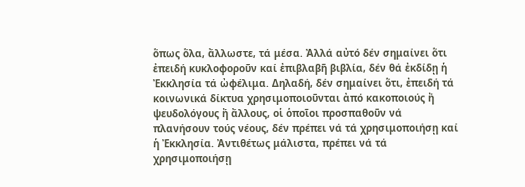ὅπως ὅλα, ἄλλωστε, τά μέσα. Ἀλλά αὐτό δέν σημαίνει ὅτι ἐπειδή κυκλοφοροῦν καί ἐπιβλαβῆ βιβλία, δέν θά ἐκδίδῃ ἡ Ἐκκλησία τά ὠφέλιμα. Δηλαδή, δέν σημαίνει ὅτι, ἐπειδή τά κοινωνικά δίκτυα χρησιμοποιοῦνται ἀπό κακοποιούς ἤ ψευδολόγους ἤ ἄλλους, οἱ ὁποῖοι προσπαθοῦν νά πλανήσουν τούς νέους, δέν πρέπει νά τά χρησιμοποιήσῃ καί ἡ Ἐκκλησία. Ἀντιθέτως μάλιστα, πρέπει νά τά χρησιμοποιήσῃ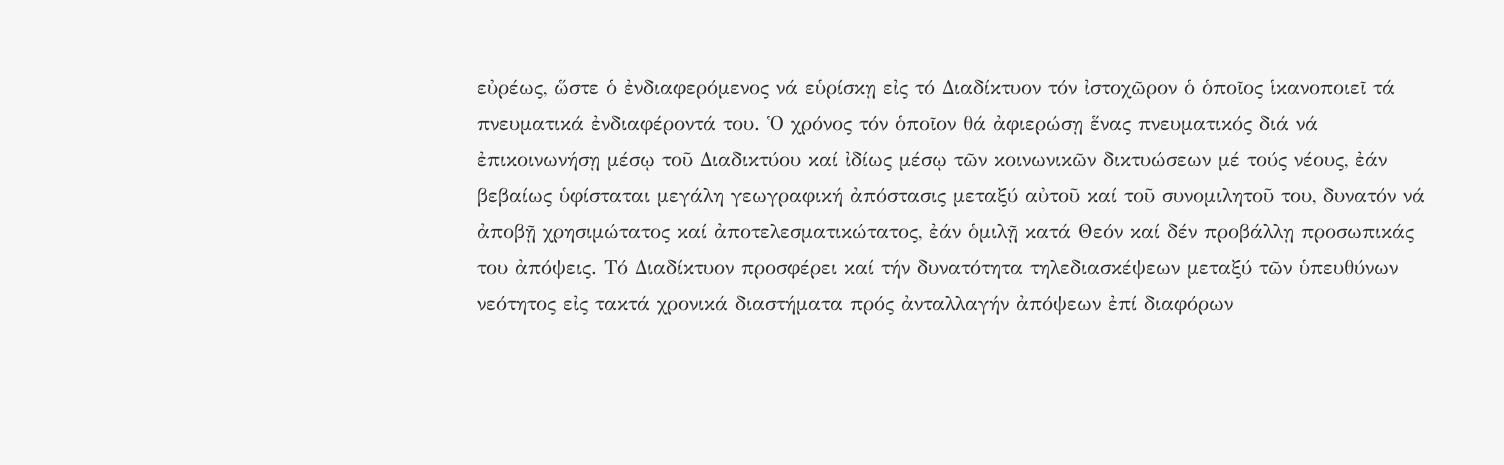εὐρέως, ὥστε ὁ ἐνδιαφερόμενος νά εὑρίσκῃ εἰς τό Διαδίκτυον τόν ἰστοχῶρον ὁ ὁποῖος ἱκανοποιεῖ τά πνευματικά ἐνδιαφέροντά του. Ὁ χρόνος τόν ὁποῖον θά ἀφιερώσῃ ἕνας πνευματικός διά νά ἐπικοινωνήσῃ μέσῳ τοῦ Διαδικτύου καί ἰδίως μέσῳ τῶν κοινωνικῶν δικτυώσεων μέ τούς νέους, ἐάν βεβαίως ὑφίσταται μεγάλη γεωγραφική ἀπόστασις μεταξύ αὐτοῦ καί τοῦ συνομιλητοῦ του, δυνατόν νά ἀποβῇ χρησιμώτατος καί ἀποτελεσματικώτατος, ἐάν ὁμιλῇ κατά Θεόν καί δέν προβάλλῃ προσωπικάς του ἀπόψεις. Τό Διαδίκτυον προσφέρει καί τήν δυνατότητα τηλεδιασκέψεων μεταξύ τῶν ὑπευθύνων νεότητος εἰς τακτά χρονικά διαστήματα πρός ἀνταλλαγήν ἀπόψεων ἐπί διαφόρων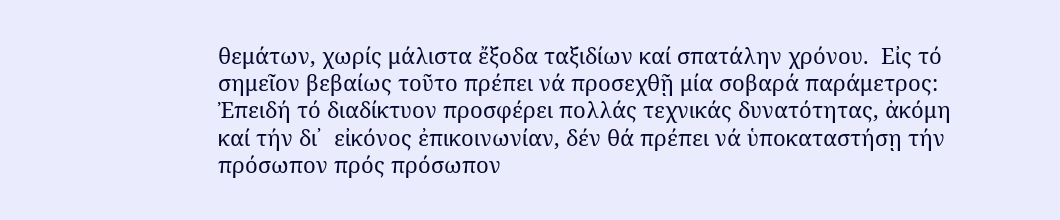θεμάτων, χωρίς μάλιστα ἔξοδα ταξιδίων καί σπατάλην χρόνου.  Εἰς τό σημεῖον βεβαίως τοῦτο πρέπει νά προσεχθῇ μία σοβαρά παράμετρος: Ἐπειδή τό διαδίκτυον προσφέρει πολλάς τεχνικάς δυνατότητας, ἀκόμη καί τήν δι᾿  εἰκόνος ἐπικοινωνίαν, δέν θά πρέπει νά ὑποκαταστήσῃ τήν πρόσωπον πρός πρόσωπον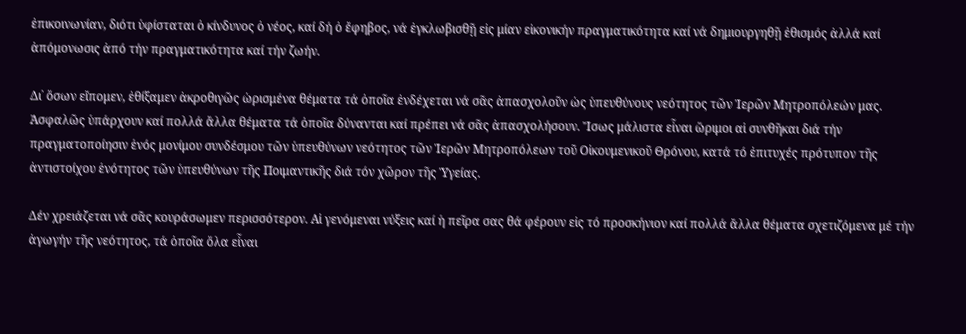ἐπικοινωνίαν, διότι ὑφίσταται ὁ κίνδυνος ὁ νέος, καί δή ὁ ἔφηβος, νά ἐγκλωβισθῇ εἰς μίαν εἰκονικήν πραγματικότητα καί νά δημιουργηθῇ ἐθισμός ἀλλά καί ἀπόμονωσις ἀπό τήν πραγματικότητα καί τήν ζωήν.

Δι᾿ ὅσων εἴπομεν, ἐθίξαμεν ἀκροθιγῶς ὡρισμένα θέματα τά ὁποῖα ἐνδέχεται νά σᾶς ἀπασχολοῦν ὡς ὑπευθύνους νεότητος τῶν Ἱερῶν Μητροπόλεών μας. Ἀσφαλῶς ὑπάρχουν καί πολλά ἄλλα θέματα τά ὁποῖα δύνανται καί πρέπει νά σᾶς ἀπασχολήσουν. Ἴσως μάλιστα εἶναι ὥριμοι αἱ συνθῆκαι διά τήν πραγματοποίησιν ἑνός μονίμου συνδέσμου τῶν ὑπευθύνων νεότητος τῶν Ἱερῶν Μητροπόλεων τοῦ Οἰκουμενικοῦ Θρόνου, κατά τό ἐπιτυχές πρότυπον τῆς ἀντιστοίχου ἑνότητος τῶν ὑπευθύνων τῆς Ποιμαντικῆς διά τόν χῶρον τῆς Ὑγείας.

Δέν χρειάζεται νά σᾶς κουράσωμεν περισσότερον. Αἱ γενόμεναι νύξεις καί ἡ πεῖρα σας θά φέρουν εἰς τό προσκήνιον καί πολλά ἄλλα θέματα σχετιζόμενα μέ τήν ἀγωγήν τῆς νεότητος, τά ὁποῖα ὅλα εἶναι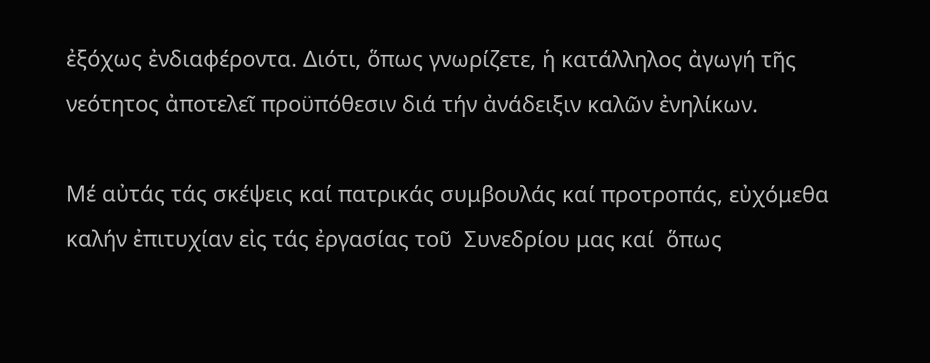ἐξόχως ἐνδιαφέροντα. Διότι, ὅπως γνωρίζετε, ἡ κατάλληλος ἀγωγή τῆς νεότητος ἀποτελεῖ προϋπόθεσιν διά τήν ἀνάδειξιν καλῶν ἐνηλίκων.

Μέ αὐτάς τάς σκέψεις καί πατρικάς συμβουλάς καί προτροπάς, εὐχόμεθα καλήν ἐπιτυχίαν εἰς τάς ἐργασίας τοῦ  Συνεδρίου μας καί  ὅπως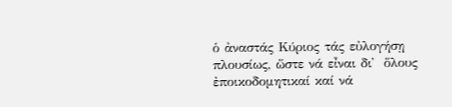ὁ ἀναστάς Κύριος τάς εὐλογήσῃ πλουσίως, ὥστε νά εἶναι δι᾿  ὅλους ἐποικοδομητικαί καί νά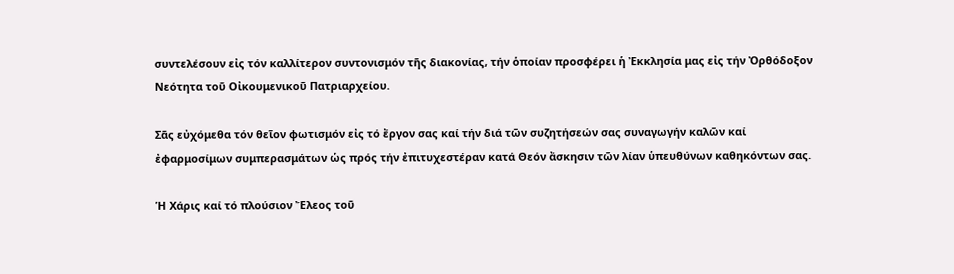συντελέσουν εἰς τόν καλλίτερον συντονισμόν τῆς διακονίας, τήν ὁποίαν προσφέρει ἡ Ἐκκλησία μας εἰς τήν Ὀρθόδοξον Νεότητα τοῦ Οἰκουμενικοῦ Πατριαρχείου.

Σᾶς εὐχόμεθα τόν θεῖον φωτισμόν εἰς τό ἔργον σας καί τήν διά τῶν συζητήσεών σας συναγωγήν καλῶν καί ἐφαρμοσίμων συμπερασμάτων ὡς πρός τήν ἐπιτυχεστέραν κατά Θεόν ἄσκησιν τῶν λίαν ὑπευθύνων καθηκόντων σας.

Ἡ Χάρις καί τό πλούσιον Ἔλεος τοῦ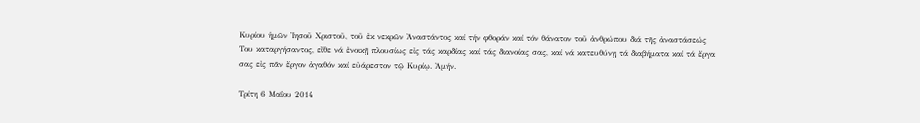Κυρίου ἡμῶν Ἰησοῦ Χριστοῦ, τοῦ ἐκ νεκρῶν Ἀναστάντος καί τήν φθοράν καί τόν θάνατον τοῦ ἀνθρώπου διά τῆς ἀναστάσεώς Του καταργήσαντος, εἴθε νά ἐνοικῇ πλουσίως εἰς τάς καρδίας καί τάς διανοίας σας, καί νά κατευθύνῃ τά διαβήματα καί τά ἔργα σας εἰς πᾶν ἔργον ἀγαθόν καί εὐάρεστον τῷ Κυρίῳ. Ἀμήν.

Τρίτη 6 Μαΐου 2014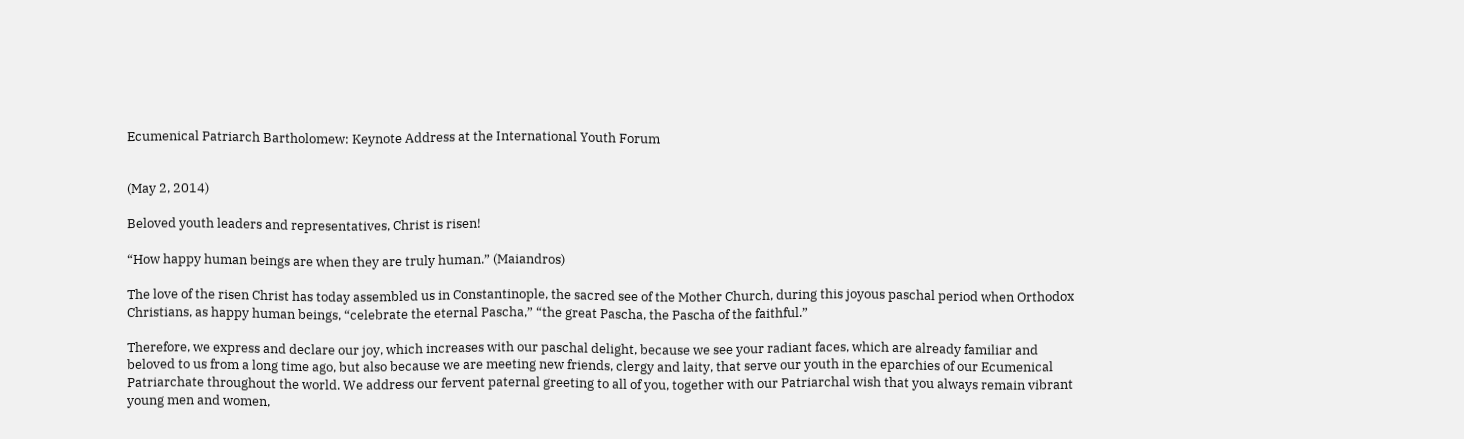Ecumenical Patriarch Bartholomew: Keynote Address at the International Youth Forum


(May 2, 2014)

Beloved youth leaders and representatives, Christ is risen!

“How happy human beings are when they are truly human.” (Maiandros)

The love of the risen Christ has today assembled us in Constantinople, the sacred see of the Mother Church, during this joyous paschal period when Orthodox Christians, as happy human beings, “celebrate the eternal Pascha,” “the great Pascha, the Pascha of the faithful.”

Therefore, we express and declare our joy, which increases with our paschal delight, because we see your radiant faces, which are already familiar and beloved to us from a long time ago, but also because we are meeting new friends, clergy and laity, that serve our youth in the eparchies of our Ecumenical Patriarchate throughout the world. We address our fervent paternal greeting to all of you, together with our Patriarchal wish that you always remain vibrant young men and women,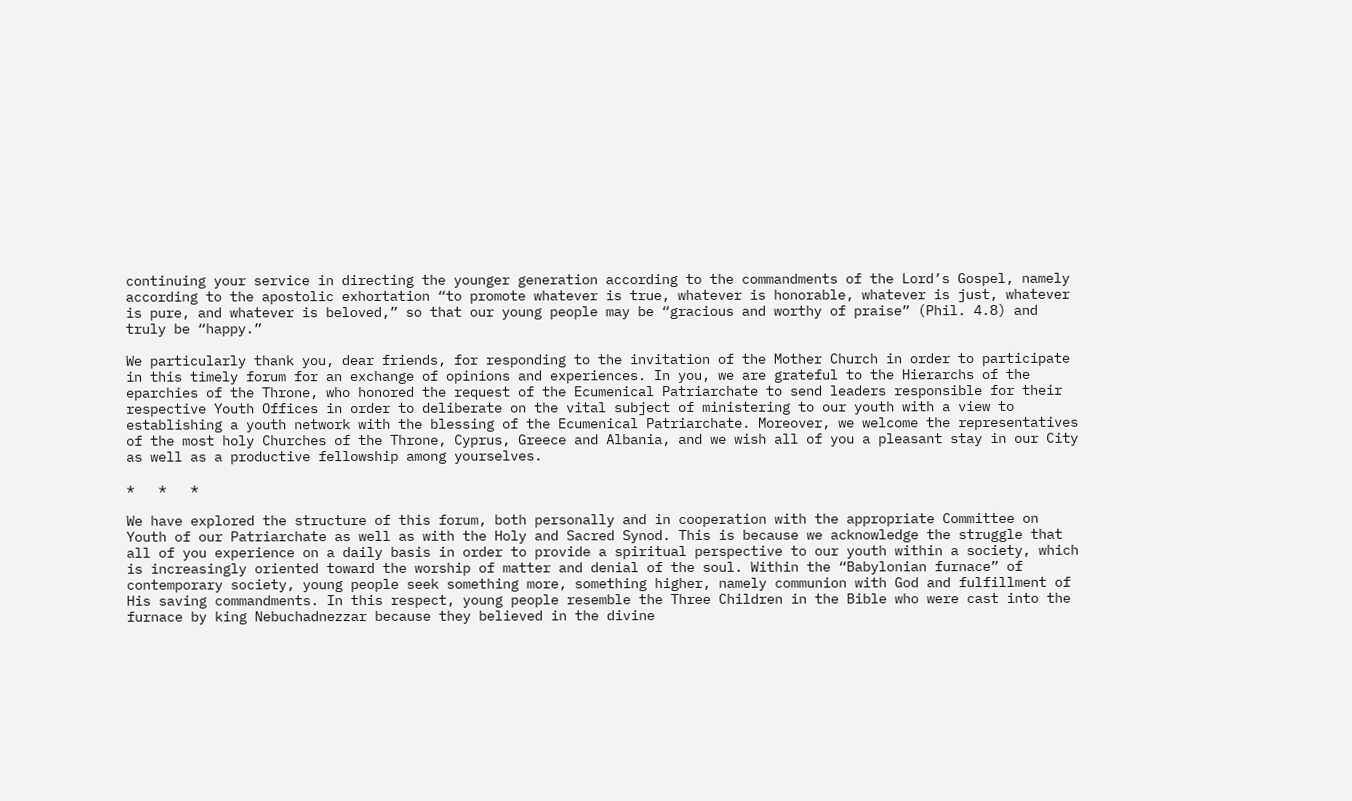continuing your service in directing the younger generation according to the commandments of the Lord’s Gospel, namely according to the apostolic exhortation “to promote whatever is true, whatever is honorable, whatever is just, whatever is pure, and whatever is beloved,” so that our young people may be “gracious and worthy of praise” (Phil. 4.8) and truly be “happy.”

We particularly thank you, dear friends, for responding to the invitation of the Mother Church in order to participate in this timely forum for an exchange of opinions and experiences. In you, we are grateful to the Hierarchs of the eparchies of the Throne, who honored the request of the Ecumenical Patriarchate to send leaders responsible for their respective Youth Offices in order to deliberate on the vital subject of ministering to our youth with a view to establishing a youth network with the blessing of the Ecumenical Patriarchate. Moreover, we welcome the representatives of the most holy Churches of the Throne, Cyprus, Greece and Albania, and we wish all of you a pleasant stay in our City as well as a productive fellowship among yourselves.

*   *   *

We have explored the structure of this forum, both personally and in cooperation with the appropriate Committee on Youth of our Patriarchate as well as with the Holy and Sacred Synod. This is because we acknowledge the struggle that all of you experience on a daily basis in order to provide a spiritual perspective to our youth within a society, which is increasingly oriented toward the worship of matter and denial of the soul. Within the “Babylonian furnace” of contemporary society, young people seek something more, something higher, namely communion with God and fulfillment of His saving commandments. In this respect, young people resemble the Three Children in the Bible who were cast into the furnace by king Nebuchadnezzar because they believed in the divine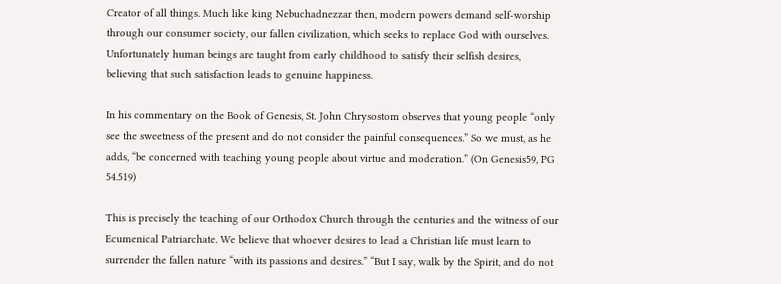Creator of all things. Much like king Nebuchadnezzar then, modern powers demand self-worship through our consumer society, our fallen civilization, which seeks to replace God with ourselves. Unfortunately human beings are taught from early childhood to satisfy their selfish desires, believing that such satisfaction leads to genuine happiness.

In his commentary on the Book of Genesis, St. John Chrysostom observes that young people “only see the sweetness of the present and do not consider the painful consequences.” So we must, as he adds, “be concerned with teaching young people about virtue and moderation.” (On Genesis59, PG 54.519)

This is precisely the teaching of our Orthodox Church through the centuries and the witness of our Ecumenical Patriarchate. We believe that whoever desires to lead a Christian life must learn to surrender the fallen nature “with its passions and desires.” “But I say, walk by the Spirit, and do not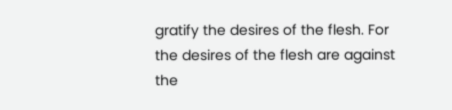gratify the desires of the flesh. For the desires of the flesh are against the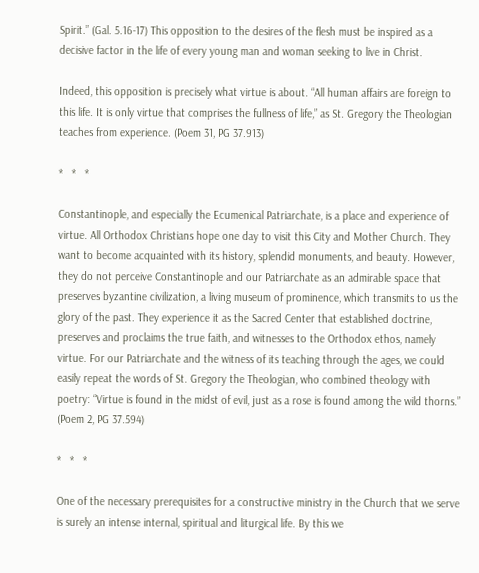Spirit.” (Gal. 5.16-17) This opposition to the desires of the flesh must be inspired as a decisive factor in the life of every young man and woman seeking to live in Christ.

Indeed, this opposition is precisely what virtue is about. “All human affairs are foreign to this life. It is only virtue that comprises the fullness of life,” as St. Gregory the Theologian teaches from experience. (Poem 31, PG 37.913)

*   *   *

Constantinople, and especially the Ecumenical Patriarchate, is a place and experience of virtue. All Orthodox Christians hope one day to visit this City and Mother Church. They want to become acquainted with its history, splendid monuments, and beauty. However, they do not perceive Constantinople and our Patriarchate as an admirable space that preserves byzantine civilization, a living museum of prominence, which transmits to us the glory of the past. They experience it as the Sacred Center that established doctrine, preserves and proclaims the true faith, and witnesses to the Orthodox ethos, namely virtue. For our Patriarchate and the witness of its teaching through the ages, we could easily repeat the words of St. Gregory the Theologian, who combined theology with poetry: “Virtue is found in the midst of evil, just as a rose is found among the wild thorns.” (Poem 2, PG 37.594)

*   *   *

One of the necessary prerequisites for a constructive ministry in the Church that we serve is surely an intense internal, spiritual and liturgical life. By this we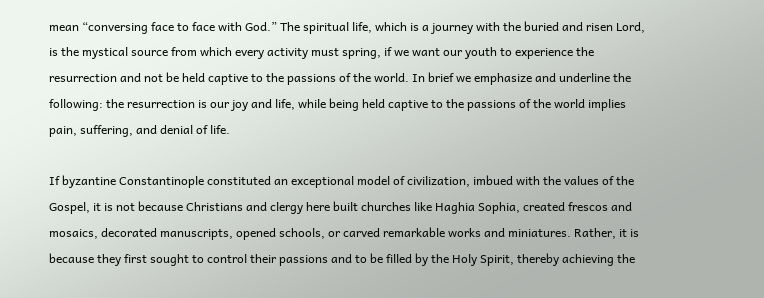mean “conversing face to face with God.” The spiritual life, which is a journey with the buried and risen Lord, is the mystical source from which every activity must spring, if we want our youth to experience the resurrection and not be held captive to the passions of the world. In brief we emphasize and underline the following: the resurrection is our joy and life, while being held captive to the passions of the world implies pain, suffering, and denial of life.

If byzantine Constantinople constituted an exceptional model of civilization, imbued with the values of the Gospel, it is not because Christians and clergy here built churches like Haghia Sophia, created frescos and mosaics, decorated manuscripts, opened schools, or carved remarkable works and miniatures. Rather, it is because they first sought to control their passions and to be filled by the Holy Spirit, thereby achieving the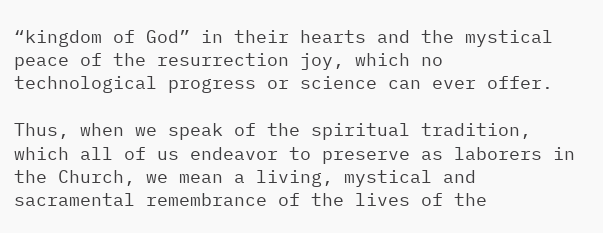“kingdom of God” in their hearts and the mystical peace of the resurrection joy, which no technological progress or science can ever offer.

Thus, when we speak of the spiritual tradition, which all of us endeavor to preserve as laborers in the Church, we mean a living, mystical and sacramental remembrance of the lives of the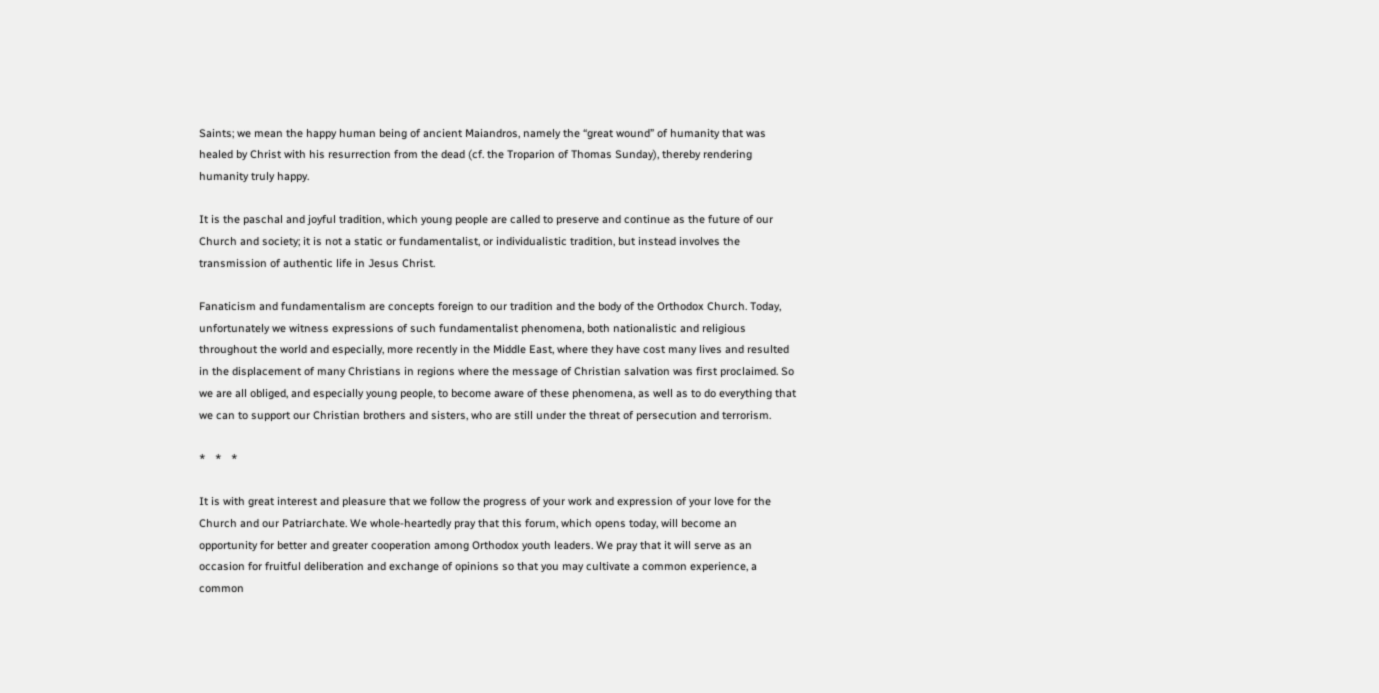Saints; we mean the happy human being of ancient Maiandros, namely the “great wound” of humanity that was healed by Christ with his resurrection from the dead (cf. the Troparion of Thomas Sunday), thereby rendering humanity truly happy.

It is the paschal and joyful tradition, which young people are called to preserve and continue as the future of our Church and society; it is not a static or fundamentalist, or individualistic tradition, but instead involves the transmission of authentic life in Jesus Christ.

Fanaticism and fundamentalism are concepts foreign to our tradition and the body of the Orthodox Church. Today, unfortunately we witness expressions of such fundamentalist phenomena, both nationalistic and religious throughout the world and especially, more recently in the Middle East, where they have cost many lives and resulted in the displacement of many Christians in regions where the message of Christian salvation was first proclaimed. So we are all obliged, and especially young people, to become aware of these phenomena, as well as to do everything that we can to support our Christian brothers and sisters, who are still under the threat of persecution and terrorism.

*   *   *

It is with great interest and pleasure that we follow the progress of your work and expression of your love for the Church and our Patriarchate. We whole-heartedly pray that this forum, which opens today, will become an opportunity for better and greater cooperation among Orthodox youth leaders. We pray that it will serve as an occasion for fruitful deliberation and exchange of opinions so that you may cultivate a common experience, a common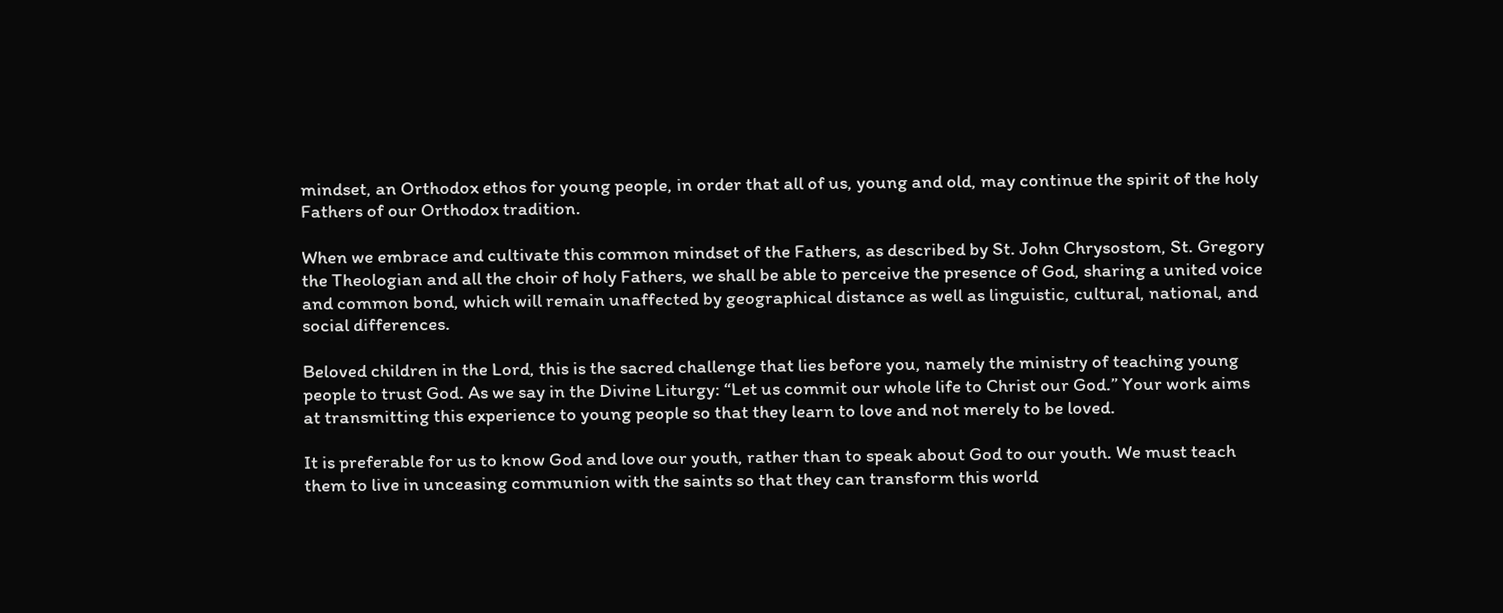mindset, an Orthodox ethos for young people, in order that all of us, young and old, may continue the spirit of the holy Fathers of our Orthodox tradition.

When we embrace and cultivate this common mindset of the Fathers, as described by St. John Chrysostom, St. Gregory the Theologian and all the choir of holy Fathers, we shall be able to perceive the presence of God, sharing a united voice and common bond, which will remain unaffected by geographical distance as well as linguistic, cultural, national, and social differences.

Beloved children in the Lord, this is the sacred challenge that lies before you, namely the ministry of teaching young people to trust God. As we say in the Divine Liturgy: “Let us commit our whole life to Christ our God.” Your work aims at transmitting this experience to young people so that they learn to love and not merely to be loved.

It is preferable for us to know God and love our youth, rather than to speak about God to our youth. We must teach them to live in unceasing communion with the saints so that they can transform this world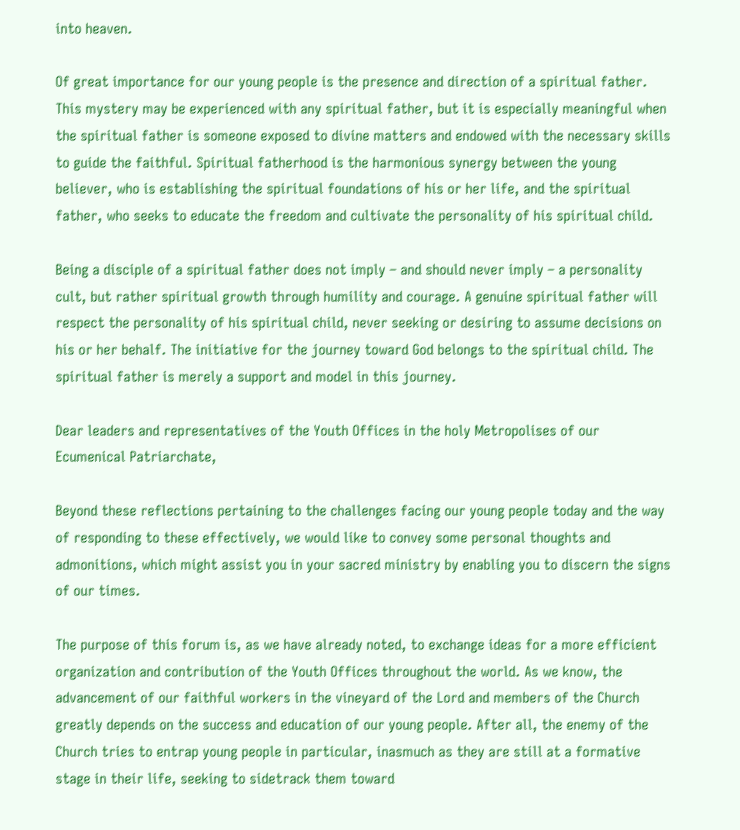into heaven.

Of great importance for our young people is the presence and direction of a spiritual father. This mystery may be experienced with any spiritual father, but it is especially meaningful when the spiritual father is someone exposed to divine matters and endowed with the necessary skills to guide the faithful. Spiritual fatherhood is the harmonious synergy between the young believer, who is establishing the spiritual foundations of his or her life, and the spiritual father, who seeks to educate the freedom and cultivate the personality of his spiritual child.

Being a disciple of a spiritual father does not imply – and should never imply – a personality cult, but rather spiritual growth through humility and courage. A genuine spiritual father will respect the personality of his spiritual child, never seeking or desiring to assume decisions on his or her behalf. The initiative for the journey toward God belongs to the spiritual child. The spiritual father is merely a support and model in this journey.

Dear leaders and representatives of the Youth Offices in the holy Metropolises of our Ecumenical Patriarchate,

Beyond these reflections pertaining to the challenges facing our young people today and the way of responding to these effectively, we would like to convey some personal thoughts and admonitions, which might assist you in your sacred ministry by enabling you to discern the signs of our times.

The purpose of this forum is, as we have already noted, to exchange ideas for a more efficient organization and contribution of the Youth Offices throughout the world. As we know, the advancement of our faithful workers in the vineyard of the Lord and members of the Church greatly depends on the success and education of our young people. After all, the enemy of the Church tries to entrap young people in particular, inasmuch as they are still at a formative stage in their life, seeking to sidetrack them toward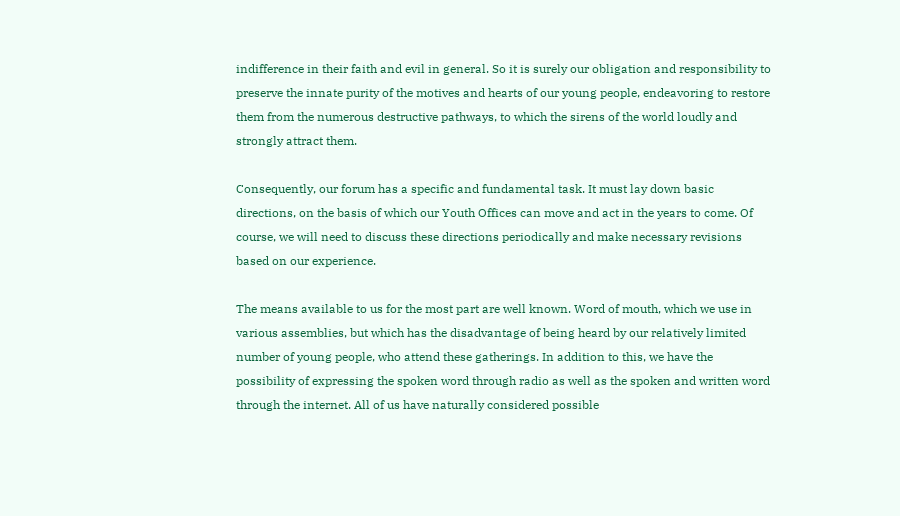indifference in their faith and evil in general. So it is surely our obligation and responsibility to preserve the innate purity of the motives and hearts of our young people, endeavoring to restore them from the numerous destructive pathways, to which the sirens of the world loudly and strongly attract them.

Consequently, our forum has a specific and fundamental task. It must lay down basic directions, on the basis of which our Youth Offices can move and act in the years to come. Of course, we will need to discuss these directions periodically and make necessary revisions based on our experience.

The means available to us for the most part are well known. Word of mouth, which we use in various assemblies, but which has the disadvantage of being heard by our relatively limited number of young people, who attend these gatherings. In addition to this, we have the possibility of expressing the spoken word through radio as well as the spoken and written word through the internet. All of us have naturally considered possible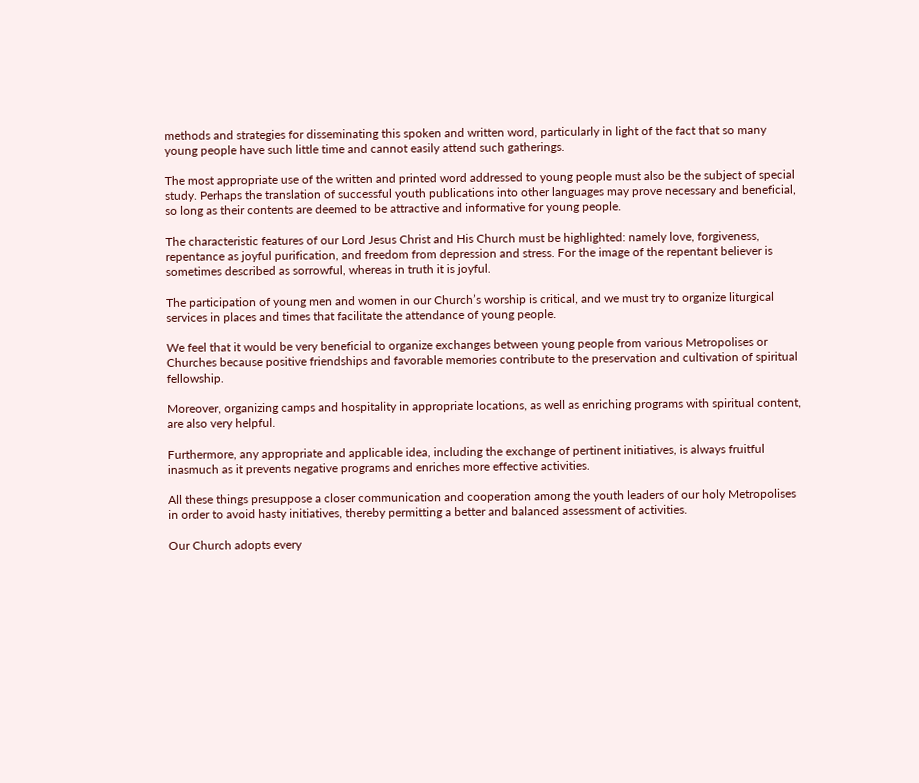methods and strategies for disseminating this spoken and written word, particularly in light of the fact that so many young people have such little time and cannot easily attend such gatherings.

The most appropriate use of the written and printed word addressed to young people must also be the subject of special study. Perhaps the translation of successful youth publications into other languages may prove necessary and beneficial, so long as their contents are deemed to be attractive and informative for young people.

The characteristic features of our Lord Jesus Christ and His Church must be highlighted: namely love, forgiveness, repentance as joyful purification, and freedom from depression and stress. For the image of the repentant believer is sometimes described as sorrowful, whereas in truth it is joyful.

The participation of young men and women in our Church’s worship is critical, and we must try to organize liturgical services in places and times that facilitate the attendance of young people.

We feel that it would be very beneficial to organize exchanges between young people from various Metropolises or Churches because positive friendships and favorable memories contribute to the preservation and cultivation of spiritual fellowship.

Moreover, organizing camps and hospitality in appropriate locations, as well as enriching programs with spiritual content, are also very helpful.

Furthermore, any appropriate and applicable idea, including the exchange of pertinent initiatives, is always fruitful inasmuch as it prevents negative programs and enriches more effective activities.

All these things presuppose a closer communication and cooperation among the youth leaders of our holy Metropolises in order to avoid hasty initiatives, thereby permitting a better and balanced assessment of activities.

Our Church adopts every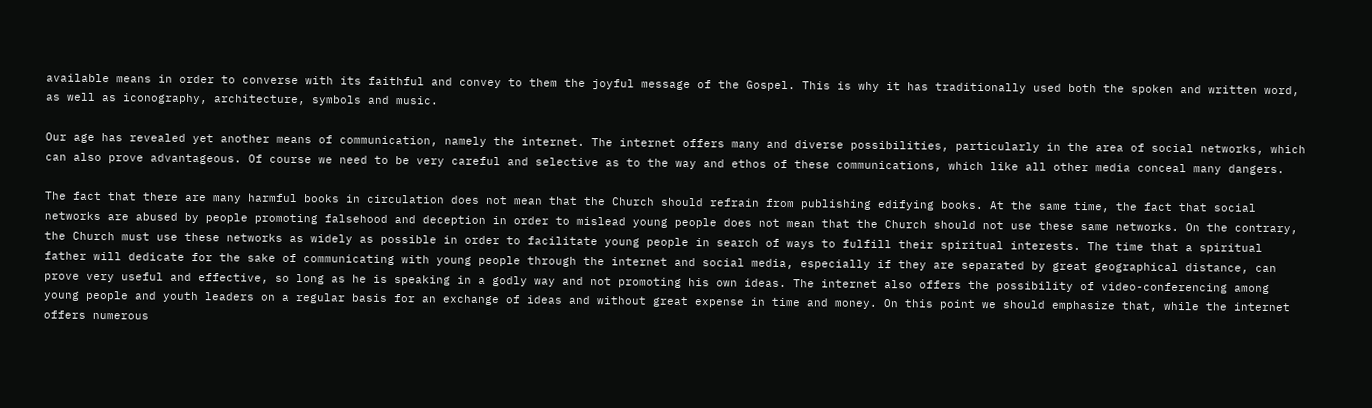available means in order to converse with its faithful and convey to them the joyful message of the Gospel. This is why it has traditionally used both the spoken and written word, as well as iconography, architecture, symbols and music.

Our age has revealed yet another means of communication, namely the internet. The internet offers many and diverse possibilities, particularly in the area of social networks, which can also prove advantageous. Of course we need to be very careful and selective as to the way and ethos of these communications, which like all other media conceal many dangers.

The fact that there are many harmful books in circulation does not mean that the Church should refrain from publishing edifying books. At the same time, the fact that social networks are abused by people promoting falsehood and deception in order to mislead young people does not mean that the Church should not use these same networks. On the contrary, the Church must use these networks as widely as possible in order to facilitate young people in search of ways to fulfill their spiritual interests. The time that a spiritual father will dedicate for the sake of communicating with young people through the internet and social media, especially if they are separated by great geographical distance, can prove very useful and effective, so long as he is speaking in a godly way and not promoting his own ideas. The internet also offers the possibility of video-conferencing among young people and youth leaders on a regular basis for an exchange of ideas and without great expense in time and money. On this point we should emphasize that, while the internet offers numerous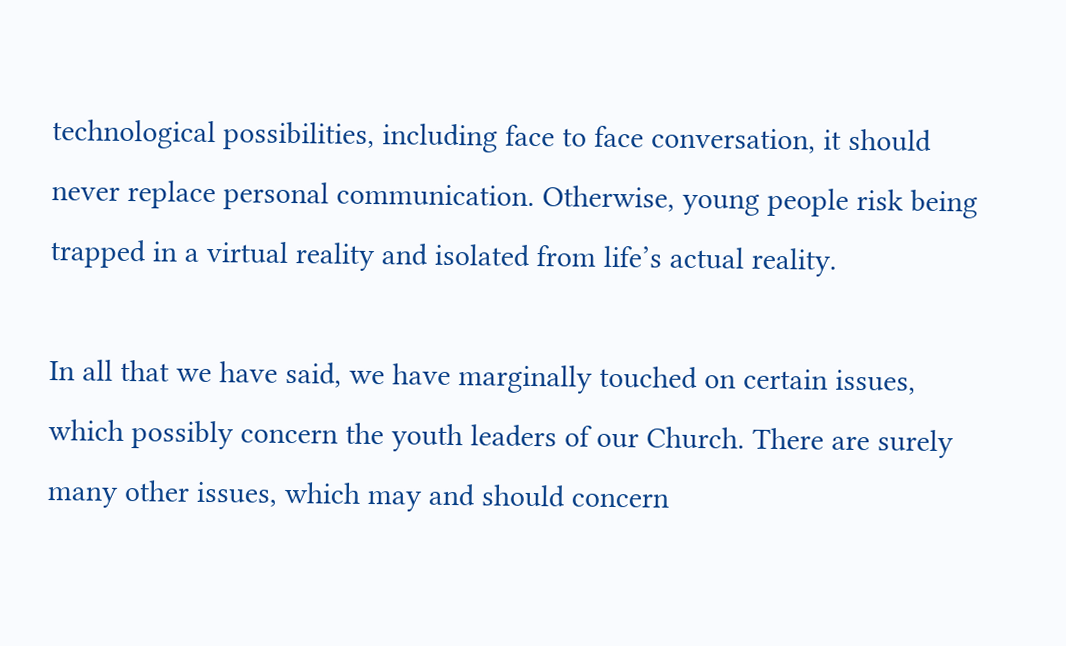technological possibilities, including face to face conversation, it should never replace personal communication. Otherwise, young people risk being trapped in a virtual reality and isolated from life’s actual reality.

In all that we have said, we have marginally touched on certain issues, which possibly concern the youth leaders of our Church. There are surely many other issues, which may and should concern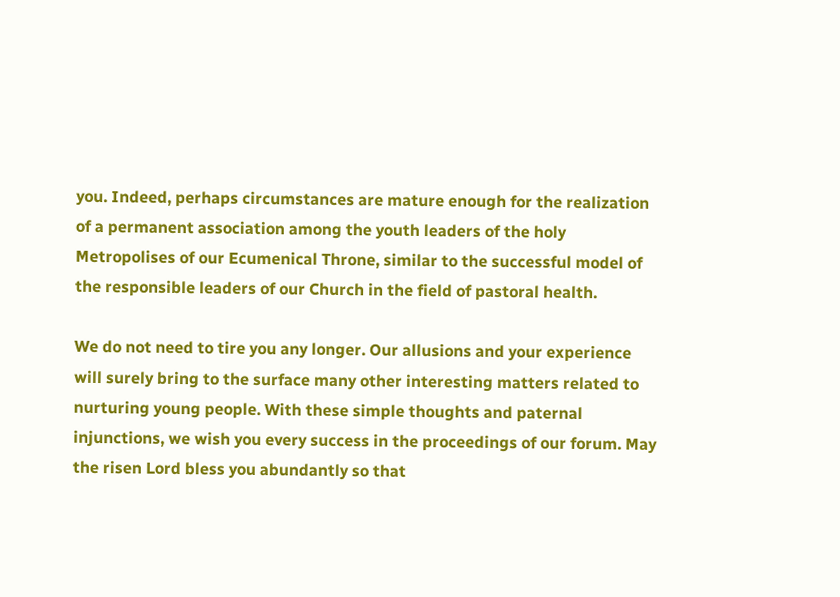you. Indeed, perhaps circumstances are mature enough for the realization of a permanent association among the youth leaders of the holy Metropolises of our Ecumenical Throne, similar to the successful model of the responsible leaders of our Church in the field of pastoral health.

We do not need to tire you any longer. Our allusions and your experience will surely bring to the surface many other interesting matters related to nurturing young people. With these simple thoughts and paternal injunctions, we wish you every success in the proceedings of our forum. May the risen Lord bless you abundantly so that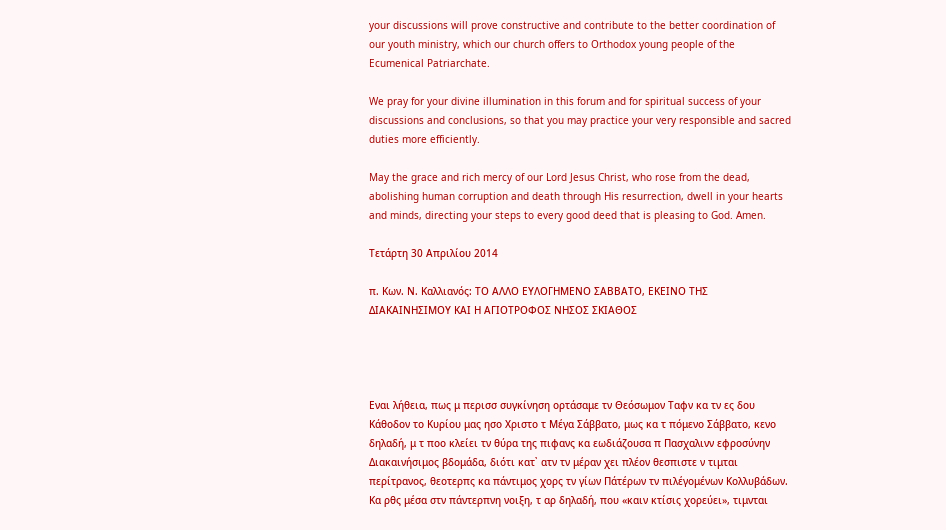your discussions will prove constructive and contribute to the better coordination of our youth ministry, which our church offers to Orthodox young people of the Ecumenical Patriarchate.

We pray for your divine illumination in this forum and for spiritual success of your discussions and conclusions, so that you may practice your very responsible and sacred duties more efficiently.

May the grace and rich mercy of our Lord Jesus Christ, who rose from the dead, abolishing human corruption and death through His resurrection, dwell in your hearts and minds, directing your steps to every good deed that is pleasing to God. Amen.

Τετάρτη 30 Απριλίου 2014

π. Κων. Ν. Καλλιανός: ΤΟ ΑΛΛΟ ΕΥΛΟΓΗΜΕΝΟ ΣΑΒΒΑΤΟ, ΕΚΕΙΝΟ ΤΗΣ ΔΙΑΚΑΙΝΗΣΙΜΟΥ ΚΑΙ Η ΑΓΙΟΤΡΟΦΟΣ ΝΗΣΟΣ ΣΚΙΑΘΟΣ




Εναι λήθεια, πως μ περισσ συγκίνηση ορτάσαμε τν Θεόσωμον Ταφν κα τν ες δου Κάθοδον το Κυρίου μας ησο Χριστο τ Μέγα Σάββατο, μως κα τ πόμενο Σάββατο, κενο δηλαδή, μ τ ποο κλείει τν θύρα της πιφανς κα εωδιάζουσα π Πασχαλινν εφροσύνην Διακαινήσιμος βδομάδα, διότι κατ᾿ ατν τν μέραν χει πλέον θεσπιστε ν τιμται περίτρανος, θεοτερπς κα πάντιμος χορς τν γίων Πάτέρων τν πιλέγομένων Κολλυβάδων. Κα ρθς μέσα στν πάντερπνη νοιξη, τ αρ δηλαδή, που «καιν κτίσις χορεύει», τιμνται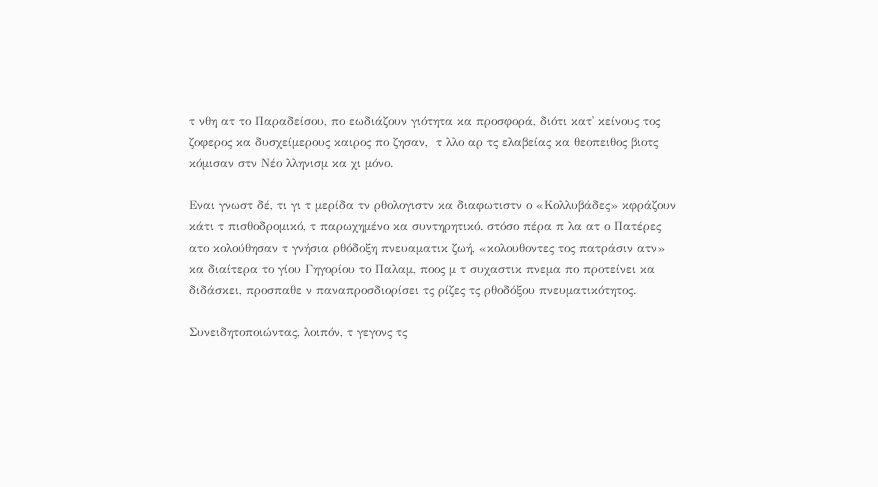τ νθη ατ το Παραδείσου, πο εωδιάζουν γιότητα κα προσφορά, διότι κατ᾿ κείνους τος ζοφερος κα δυσχείμερους καιρος πο ζησαν,  τ λλο αρ τς ελαβείας κα θεοπειθος βιοτς κόμισαν στν Νέο λληνισμ κα χι μόνο.

Εναι γνωστ δέ, τι γι τ μερίδα τν ρθολογιστν κα διαφωτιστν ο «Κολλυβάδες» κφράζουν κάτι τ πισθοδρομικό, τ παρωχημένο κα συντηρητικό. στόσο πέρα π λα ατ ο Πατέρες ατο κολούθησαν τ γνήσια ρθόδοξη πνευαματικ ζωή, «κολουθοντες τος πατράσιν ατν» κα διαίτερα το γίου Γηγορίου το Παλαμ, ποος μ τ συχαστικ πνεμα πο προτείνει κα διδάσκει, προσπαθε ν παναπροσδιορίσει τς ρίζες τς ρθοδόξου πνευματικότητος.

Συνειδητοποιώντας, λοιπόν, τ γεγονς τς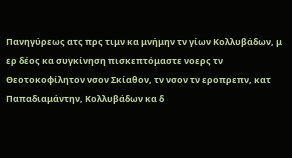Πανηγύρεως ατς πρς τιμν κα μνήμην τν γίων Κολλυβάδων, μ ερ δέος κα συγκίνηση πισκεπτόμαστε νοερς τν Θεοτοκοφίλητον νσον Σκίαθον, τν νσον τν εροπρεπν, κατ Παπαδιαμάντην, Κολλυβάδων κα δ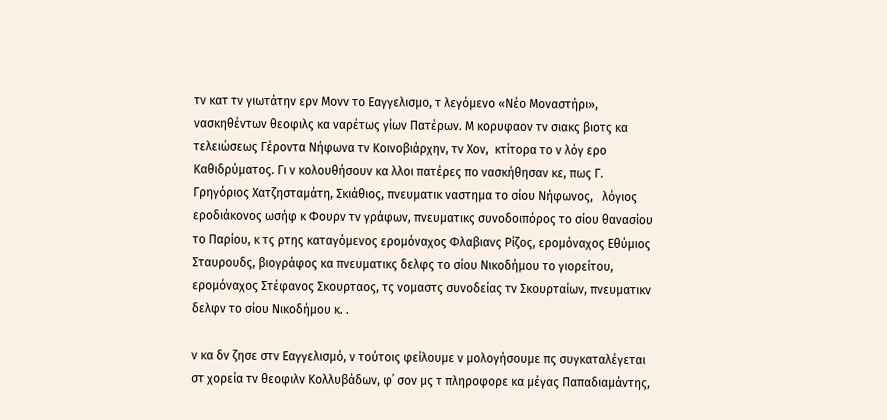τν κατ τν γιωτάτην ερν Μονν το Εαγγελισμο, τ λεγόμενο «Νέο Μοναστήρι», νασκηθέντων θεοφιλς κα ναρέτως γίων Πατέρων. Μ κορυφαον τν σιακς βιοτς κα τελειώσεως Γέροντα Νήφωνα τν Κοινοβιάρχην, τν Χον,  κτίτορα το ν λόγ ερο Καθιδρύματος. Γι ν κολουθήσουν κα λλοι πατέρες πο νασκήθησαν κε, πως Γ. Γρηγόριος Χατζησταμάτη, Σκιάθιος, πνευματικ ναστημα το σίου Νήφωνος,   λόγιος εροδιάκονος ωσήφ κ Φουρν τν γράφων, πνευματικς συνοδοιπόρος το σίου θανασίου το Παρίου, κ τς ρτης καταγόμενος ερομόναχος Φλαβιανς Ρίζος, ερομόναχος Εθύμιος Σταυρουδς, βιογράφος κα πνευματικς δελφς το σίου Νικοδήμου το γιορείτου, ερομόναχος Στέφανος Σκουρταος, τς νομαστς συνοδείας τν Σκουρταίων, πνευματικν δελφν το σίου Νικοδήμου κ. .

ν κα δν ζησε στν Εαγγελισμό, ν τούτοις φείλουμε ν μολογήσουμε πς συγκαταλέγεται στ χορεία τν θεοφιλν Κολλυβάδων, φ᾿ σον μς τ πληροφορε κα μέγας Παπαδιαμάντης,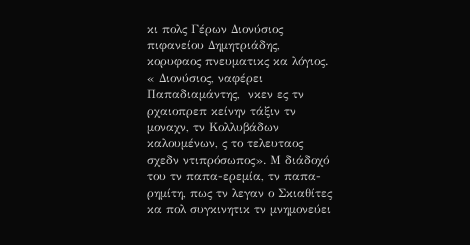κι πολς Γέρων Διονύσιος πιφανείου Δημητριάδης, κορυφαος πνευματικς κα λόγιος. « Διονύσιος, ναφέρει Παπαδιαμάντης,  νκεν ες τν ρχαιοπρεπ κείνην τάξιν τν μοναχν, τν Κολλυβάδων καλουμένων, ς το τελευταος σχεδν ντιπρόσωπος». Μ διάδοχό του τν παπα-ερεμία, τν παπα-ρημίτη, πως τν λεγαν ο Σκιαθίτες κα πολ συγκινητικ τν μνημονεύει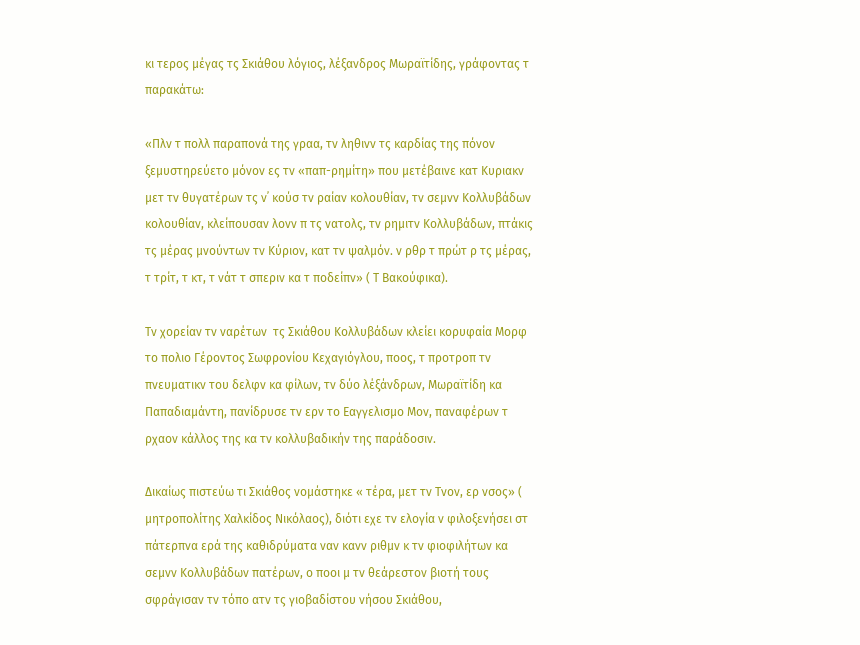κι τερος μέγας τς Σκιάθου λόγιος, λέξανδρος Μωραϊτίδης, γράφοντας τ παρακάτω:

«Πλν τ πολλ παραπονά της γραα, τν ληθινν τς καρδίας της πόνον ξεμυστηρεύετο μόνον ες τν «παπ-ρημίτη» που μετέβαινε κατ Κυριακν μετ τν θυγατέρων τς ν᾿ κούσ τν ραίαν κολουθίαν, τν σεμνν Κολλυβάδων κολουθίαν, κλείπουσαν λονν π τς νατολς, τν ρημιτν Κολλυβάδων, πτάκις τς μέρας μνούντων τν Κύριον, κατ τν ψαλμόν. ν ρθρ τ πρώτ ρ τς μέρας, τ τρίτ, τ κτ, τ νάτ τ σπεριν κα τ ποδείπν» ( Τ Βακούφικα).

Τν χορείαν τν ναρέτων  τς Σκιάθου Κολλυβάδων κλείει κορυφαία Μορφ το πολιο Γέροντος Σωφρονίου Κεχαγιόγλου, ποος, τ προτροπ τν πνευματικν του δελφν κα φίλων, τν δύο λέξάνδρων, Μωραϊτίδη κα Παπαδιαμάντη, πανίδρυσε τν ερν το Εαγγελισμο Μον, παναφέρων τ ρχαον κάλλος της κα τν κολλυβαδικήν της παράδοσιν.

Δικαίως πιστεύω τι Σκιάθος νομάστηκε « τέρα, μετ τν Τνον, ερ νσος» ( μητροπολίτης Χαλκίδος Νικόλαος), διότι εχε τν ελογία ν φιλοξενήσει στ πάτερπνα ερά της καθιδρύματα ναν κανν ριθμν κ τν φιοφιλήτων κα σεμνν Κολλυβάδων πατέρων, ο ποοι μ τν θεάρεστον βιοτή τους σφράγισαν τν τόπο ατν τς γιοβαδίστου νήσου Σκιάθου,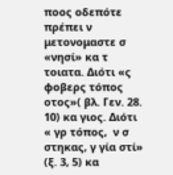ποος οδεπότε πρέπει ν μετονομαστε σ «νησί» κα τ τοιατα. Διότι «ς φοβερς τόπος οτος»( βλ. Γεν. 28. 10) κα γιος. Διότι « γρ τόπος,  ν σ στηκας, γ γία στί» (ξ. 3, 5) κα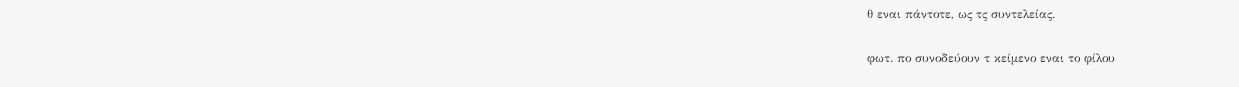θ εναι πάντοτε, ως τς συντελείας.

φωτ. πο συνοδεύουν τ κείμενο εναι το φίλου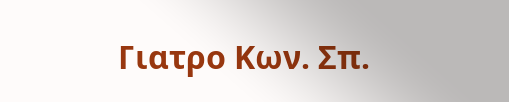Γιατρο Κων. Σπ.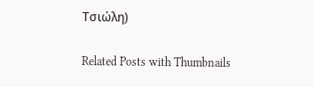Τσιώλη)

Related Posts with Thumbnails